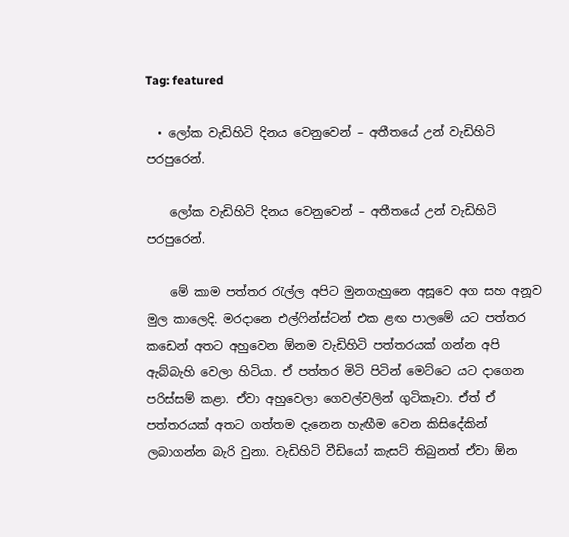Tag: featured

  • ලෝක වැඩිහිටි දිනය වෙනුවෙන් – අතීතයේ උන් වැඩිහිටි පරපුරෙන්.

    ලෝක වැඩිහිටි දිනය වෙනුවෙන් – අතීතයේ උන් වැඩිහිටි පරපුරෙන්.

    මේ කාම පත්තර රැල්ල අපිට මුනගැහුනෙ අසූවෙ අග සහ අනූව මුල කාලෙදි. මරදානෙ එල්ෆින්ස්ටන් එක ළඟ පාලමේ යට පත්තර කඩෙන් අතට අහුවෙන ඕනම වැඩිහිටි පත්තරයක් ගන්න අපි ඇබ්බැහි වෙලා හිටියා. ඒ පත්තර මිටි පිටින් මෙට්ටෙ යට දාගෙන පරිස්සම් කළා. ඒවා අහුවෙලා ගෙවල්වලින් ගුටිකෑවා. ඒත් ඒ පත්තරයක් අතට ගත්තම දැනෙන හැඟීම වෙන කිසිදේකින් ලබාගන්න බැරි වුනා. වැඩිහිටි වීඩියෝ කැසට් තිබුනත් ඒවා ඕන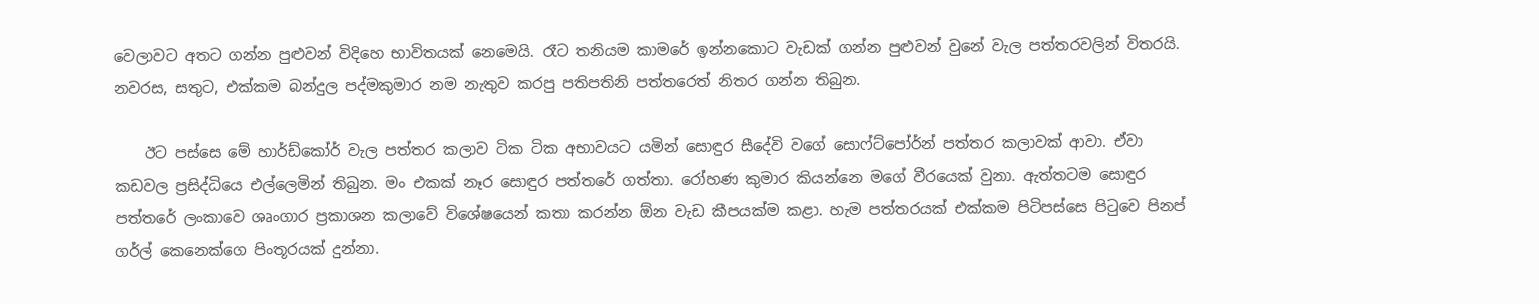වෙලාවට අතට ගන්න පුළුවන් විදිහෙ භාවිතයක් නෙමෙයි. රෑට තනියම කාමරේ ඉන්නකොට වැඩක් ගන්න පුළුවන් වුනේ වැල පත්තරවලින් විතරයි. නවරස, සතුට, එක්කම බන්දුල පද්මකුමාර නම නැතුව කරපු පතිපතිනි පත්තරෙත් නිතර ගන්න තිබුන.

    ඊට පස්සෙ මේ හාර්ඩ්කෝර් වැල පත්තර කලාව ටික ටික අභාවයට යමින් සොඳුර සීදේවි වගේ සොෆ්ට්පෝර්න් පත්තර කලාවක් ආවා. ඒවා කඩවල ප්‍රසිද්ධියෙ එල්ලෙමින් තිබුන. මං එකක් නෑර සොඳුර පත්තරේ ගත්තා. රෝහණ කුමාර කියන්නෙ මගේ වීරයෙක් වුනා. ඇත්තටම සොඳුර පත්තරේ ලංකාවෙ ශෘංගාර ප්‍රකාශන කලාවේ විශේෂයෙන් කතා කරන්න ඕන වැඩ කීපයක්ම කළා. හැම පත්තරයක් එක්කම පිටිපස්සෙ පිටුවෙ පිනප් ගර්ල් කෙනෙක්ගෙ පිංතූරයක් දුන්නා.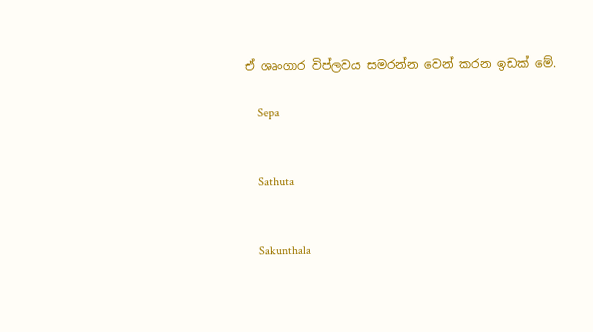ඒ ශෘංගාර විප්ලවය සමරන්න වෙන් කරන ඉඩක් මේ.

    Sepa


    Sathuta


    Sakunthala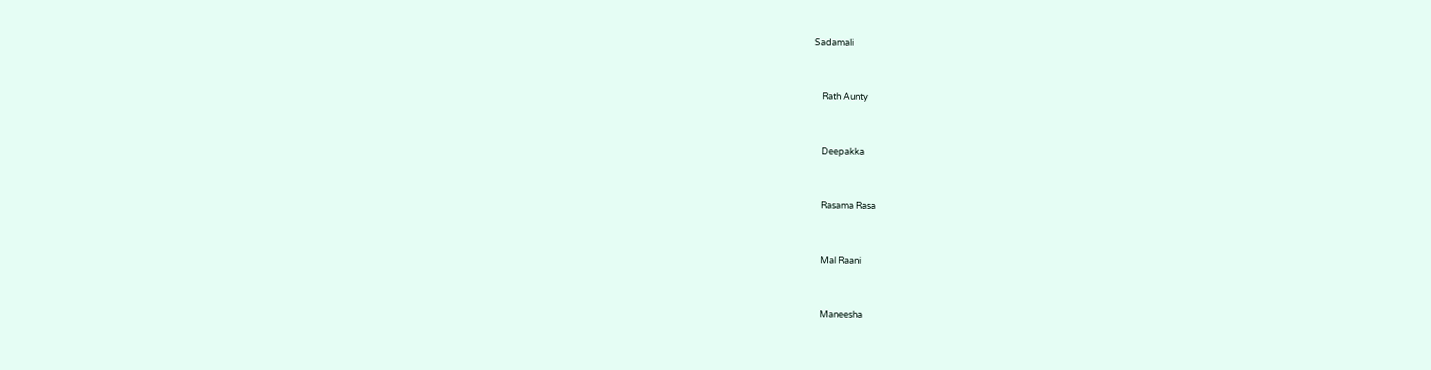Sadamali


    Rath Aunty


    Deepakka


    Rasama Rasa


    Mal Raani


    Maneesha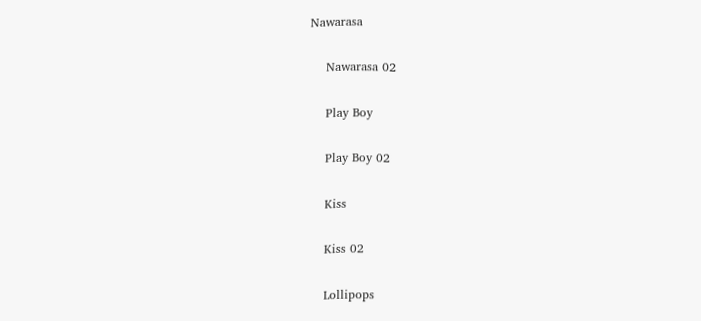Nawarasa


    Nawarasa 02


    Play Boy


    Play Boy 02


    Kiss


    Kiss 02


    Lollipops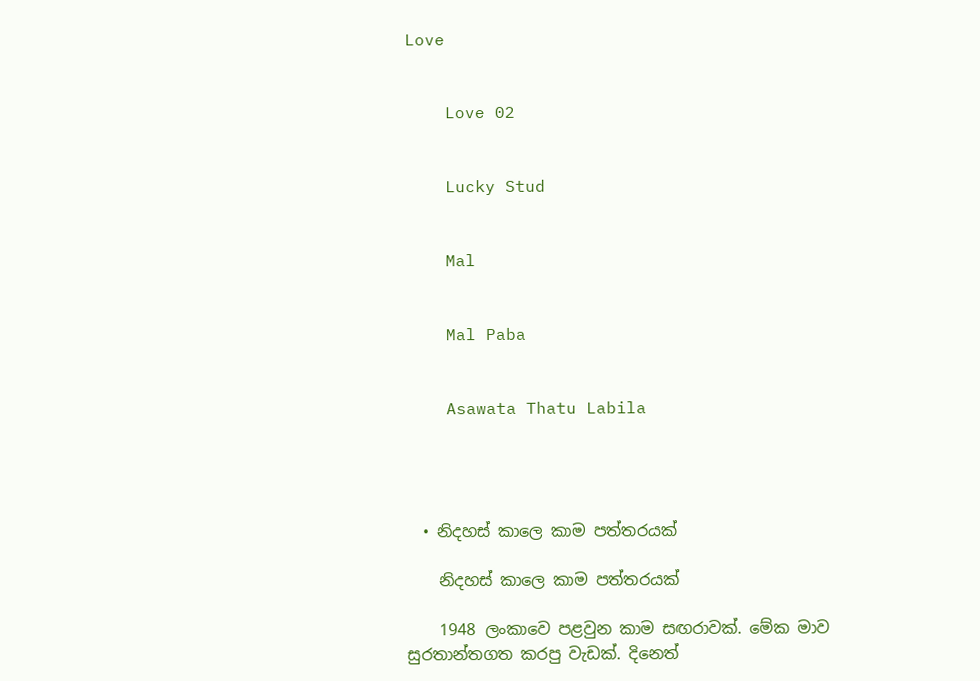Love


    Love 02


    Lucky Stud


    Mal


    Mal Paba


    Asawata Thatu Labila




  • නිදහස් කාලෙ කාම පත්ත‍රයක්

    නිදහස් කාලෙ කාම පත්ත‍රයක්

    1948 ලංකාවෙ පළවුන කාම සඟරාවක්. මේක මාව සුරතාන්තගත කරපු වැඩක්. දිනෙත්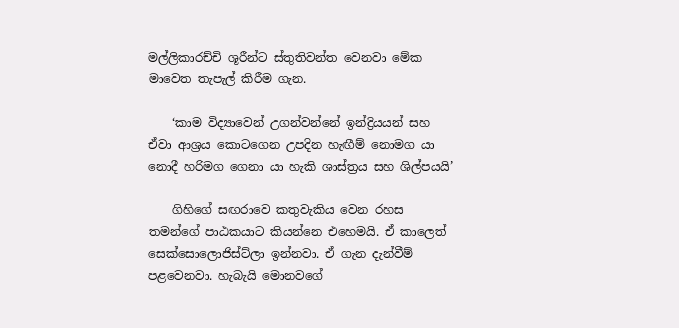මල්ලිකාරච්චි ශූරීන්ට ස්තුතිවන්ත වෙනවා මේක මාවෙත තැපැල් කිරීම ගැන.

    ‘කාම විද්‍යාවෙන් උගන්වන්නේ ඉන්ද්‍රියයන් සහ ඒවා ආශ්‍රය කොටගෙන උපදින හැඟීම් නොමග යා නොදී හරිමග ගෙනා යා හැකි ශාස්ත්‍රය සහ ශිල්පයයි’

    ගිහිගේ සඟරාවෙ කතුවැකිය වෙන රහස තමන්ගේ පාඨකයාට කියන්නෙ එහෙමයි. ඒ කාලෙත් සෙක්සොලොජිස්ට්ලා ඉන්නවා. ඒ ගැන දැන්වීම් පළවෙනවා. හැබැයි මොනවගේ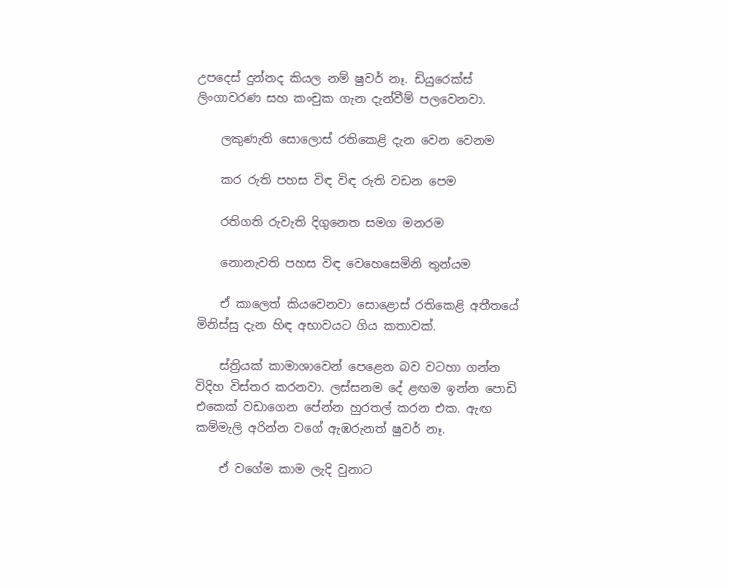උපදෙස් දුන්නද කියල නම් ෂුවර් නෑ. ඩියුරෙක්ස් ලිංගාවරණ සහ කංචුක ගැන දැන්වීම් පලවෙනවා.

    ලකුණැති සොලොස් රතිකෙළි දැන වෙන වෙනම

    කර රුති පහස විඳ විඳ රුති වඩන පෙම

    රතිගති රුවැති දිගුනෙත සමග මනරම

    නොනැවති පහස විඳ වෙහෙසෙමිනි තුන්යම

    ඒ කාලෙත් කියවෙනවා සො‍ළොස් රතිකෙළි අතීතයේ මිනිස්සු දැන හිඳ අභාවයට ගිය කතාවක්.

    ස්ත්‍රියක් කාමාශාවෙන් පෙළෙන බව වටහා ගන්න විදිහ විස්තර කරනවා. ලස්සනම දේ ළඟම ඉන්න පොඩි එකෙක් වඩාගෙන පේන්න හුරතල් කරන එක. ඇඟ කම්මැලි අරින්න වගේ ඇඹරුනත් ෂුවර් නෑ.

    ඒ වගේම කාම ලැදි වුනාට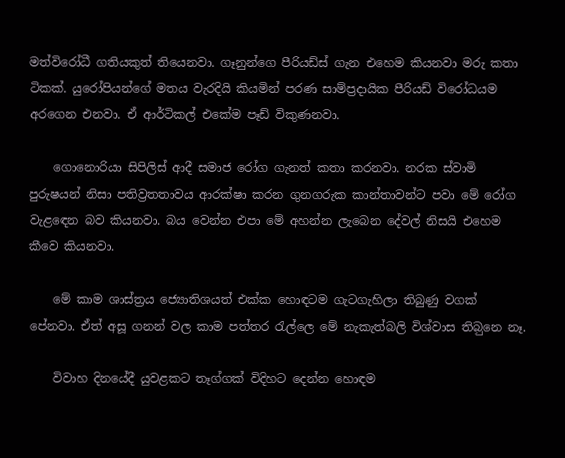මත්විරෝධී ගතියකුත් තියෙනවා. ගෑනුන්ගෙ පීරියඩ්ස් ගැන එහෙම කියනවා මරු කතා ටිකක්. යුරෝපියන්ගේ මතය වැරදියි කියමින් පරණ සාම්ප්‍රදායික පීරියඩ් විරෝධයම අරගෙන එනවා. ඒ ආර්ටිකල් එකේම පෑඩ් විකුණනවා.

    ගොනොරියා සිපිලිස් ආදී සමාජ රෝග ගැනත් කතා කරනවා. නරක ස්වාමි පුරුෂයන් නිසා පතිව්‍රතතාවය ආරක්ෂා කරන ගුනගරුක කාන්තාවන්ට පවා මේ රෝග වැළ‍ඳ‍ෙන බව කියනවා. බය වෙන්න එපා මේ අහන්න ලැබෙන දේවල් නිසයි එහෙම කීවෙ කියනවා.

    මේ කාම ශාස්ත්‍රය ජ්‍යොතිශයත් එක්ක හොඳටම ගැටගැහිලා තිබුණු වගක් පේනවා. ඒත් අසූ ගනන් වල කාම පත්තර රැල්ලෙ මේ නැකැත්බලි විශ්වාස තිබ‍ුනෙ නෑ.

    විවාහ දිනයේදී යුවළකට තෑග්ගක් විදිහට දෙන්න හොඳම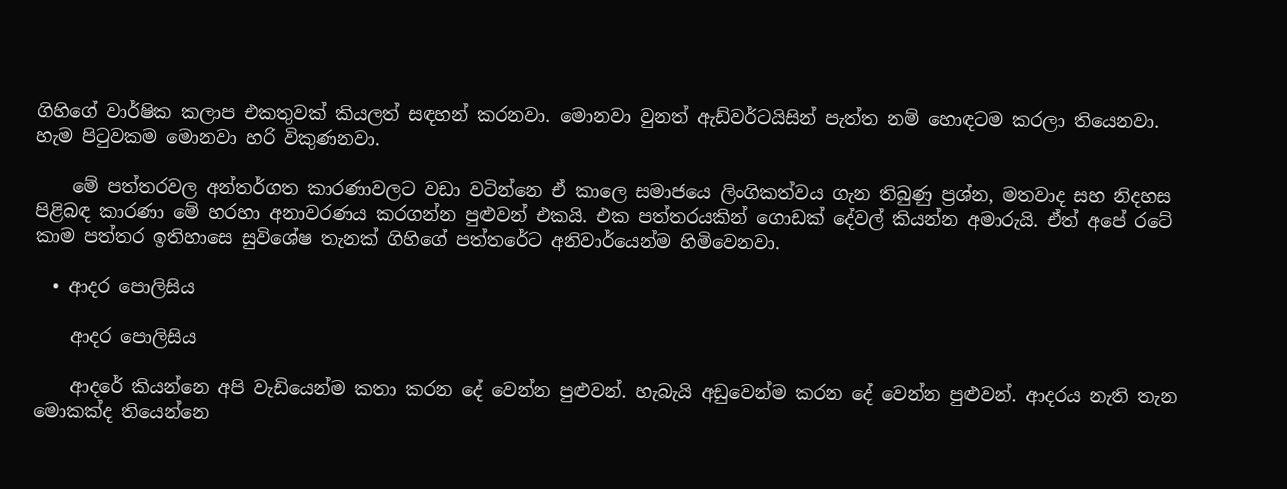ගිහිගේ වාර්ෂික කලාප එකතුවක් කියලත් සඳහන් කරනවා. මොනවා වුනත් ඇඩ්වර්ටයිසින් පැත්ත නම් හොඳටම කරලා තියෙනවා. හැම පිටුවකම මොනවා හරි විකුණනවා.

    මේ පත්තරවල අන්තර්ගත කාරණාවලට වඩා වටින්නෙ ඒ කාලෙ සමාජයෙ ලිංගිකත්වය ගැන තිබුණු ප්‍රශ්න, මතවාද සහ නිදහස පිළිබඳ කාරණා මේ හරහා අනාවරණය කරගන්න පුළුවන් එකයි. එක පත්තරයකින් ගොඩක් දේවල් කියන්න අමාරුයි. ඒත් අපේ රටේ කාම පත්තර ඉතිහාසෙ සුවිශේෂ තැනක් ගිහිගේ පත්තරේට අනිවාර්යෙන්ම හිමිවෙනවා.

  • ආදර පොලිසිය

    ආදර පොලිසිය

    ආදරේ කියන්නෙ අපි වැඩියෙන්ම කතා කරන දේ වෙන්න පුළුවන්. හැබැයි අඩුවෙන්ම කරන දේ වෙන්න පුළුවන්. ආදරය නැති තැන මොකක්ද තියෙන්නෙ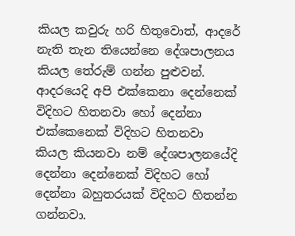කියල කවුරු හරි හිතුවොත්, ආදරේ නැති තැන තියෙන්නෙ දේශපාලනය කියල තේරුම් ගන්න පුළුවන්. ආදරයෙදි අපි එක්කෙනා දෙන්නෙක් විදිහට හිතනවා හෝ දෙන්නා එක්කෙනෙක් විදිහට හිතනවා කියල කියනවා නම් දේශපාලනයේදි දෙන්නා දෙන්නෙක් විදිහට හෝ දෙන්නා බහුතරයක් විදිහට හිතන්න ගන්නවා.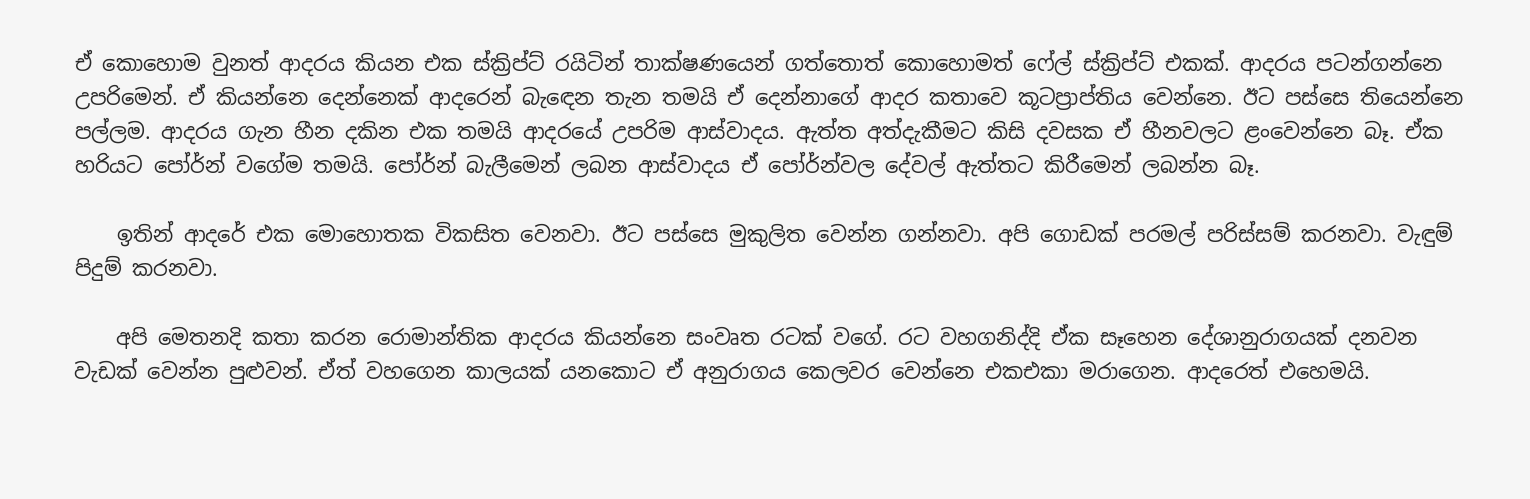ඒ කොහොම වුනත් ආදරය කියන එක ස්ක්‍රිප්ට් රයිටින් තාක්ෂණයෙන් ගත්තොත් කොහොමත් ෆේල් ස්ක්‍රිප්ට් එකක්. ආදරය පටන්ගන්නෙ උපරිමෙන්. ඒ කියන්නෙ දෙන්නෙක් ආදරෙන් බැඳෙන තැන තමයි ඒ දෙන්නාගේ ආදර කතාවෙ කූටප්‍රාප්තිය වෙන්නෙ. ඊට පස්සෙ තියෙන්නෙ පල්ලම. ආදරය ගැන හීන දකින එක තමයි ආදරයේ උපරිම ආස්වාදය. ඇත්ත අත්දැකීමට කිසි දවසක ඒ හීනවලට ළංවෙන්නෙ බෑ. ඒක හරියට පෝර්න් වගේම තමයි. පෝර්න් බැලීමෙන් ලබන ආස්වාදය ඒ පෝර්න්වල දේවල් ඇත්තට කිරීමෙන් ලබන්න බෑ.

    ඉතින් ආදරේ එක මොහොතක විකසිත වෙනවා. ඊට පස්සෙ මුකුලිත වෙන්න ගන්නවා. අපි ගොඩක් පරමල් පරිස්සම් කරනවා. වැඳුම් පිදුම් කරනවා.

    අපි මෙතනදි කතා කරන රොමාන්තික ආදරය කියන්නෙ සංවෘත රටක් වගේ. රට වහගනිද්දි ඒක සෑහෙන දේශානුරාගයක් දනවන වැඩක් වෙන්න පුළුවන්. ඒත් වහගෙන කාලයක් යනකොට ඒ අනුරාගය කෙලවර වෙන්නෙ එකඑකා මරාගෙන. ආදරෙත් එහෙමයි.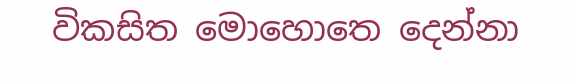විකසිත මොහොතෙ දෙන්නා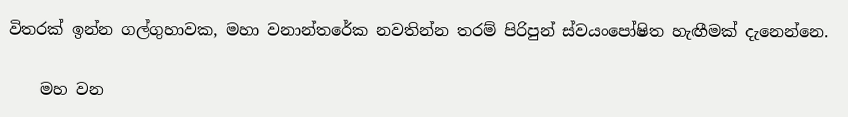විතරක් ඉන්න ගල්ගුහාවක, මහා වනාන්තරේක නවතින්න තරම් පිරිපුන් ස්වයංපෝෂිත හැඟීමක් දැනෙන්නෙ.

    මහ වන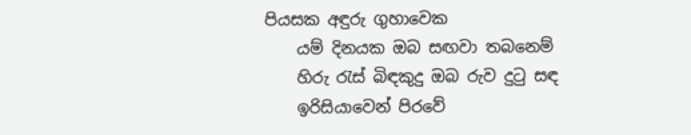පියසක අඳුරු ගුහාවෙක
    යම් දිනයක ඔබ සඟවා තබනෙම්
    හිරු රැස් බිඳකුදු ඔබ රුව දුටු සඳ
    ඉරිසියාවෙන් පිරවේ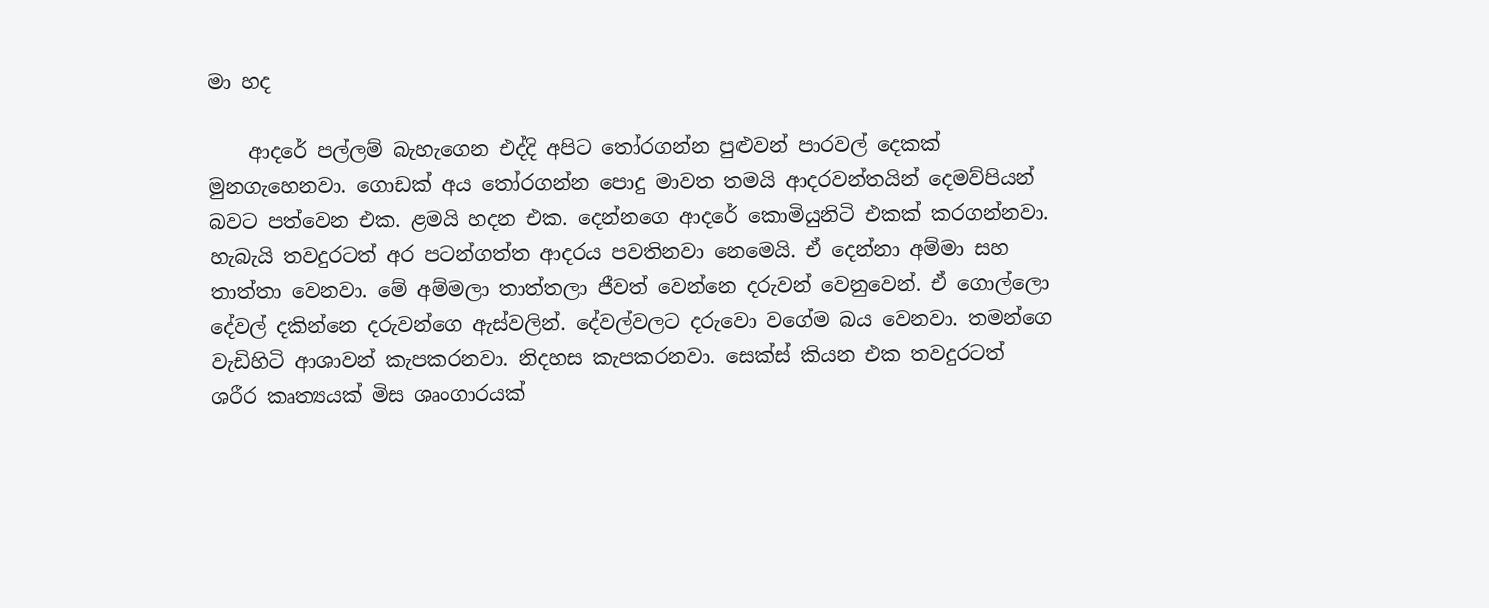මා හද

    ආදරේ පල්ලම් බැහැගෙන එද්දි අපිට තෝරගන්න පුළුවන් පාරවල් දෙකක් මුනගැහෙනවා. ගොඩක් අය තෝරගන්න පොදු මාවත තමයි ආදරවන්තයින් දෙමව්පියන් බවට පත්වෙන එක. ළමයි හදන එක. දෙන්නගෙ ආදරේ කොමියුනිටි එකක් කරගන්නවා. හැබැයි තවදුරටත් අර පටන්ගත්ත ආදරය පවතිනවා නෙමෙයි. ඒ දෙන්නා අම්මා සහ තාත්තා වෙනවා. මේ අම්මලා තාත්තලා ජීවත් වෙන්නෙ දරුවන් වෙනුවෙන්. ඒ ගොල්ලො දේවල් දකින්නෙ දරුවන්ගෙ ඇස්වලින්. දේවල්වලට දරුවො වගේම බය වෙනවා. තමන්ගෙ වැඩිහිටි ආශාවන් කැපකරනවා. නිදහස කැපකරනවා. සෙක්ස් කියන එක තවදුරටත් ශරීර කෘත්‍යයක් මිස ශෘංගාරයක්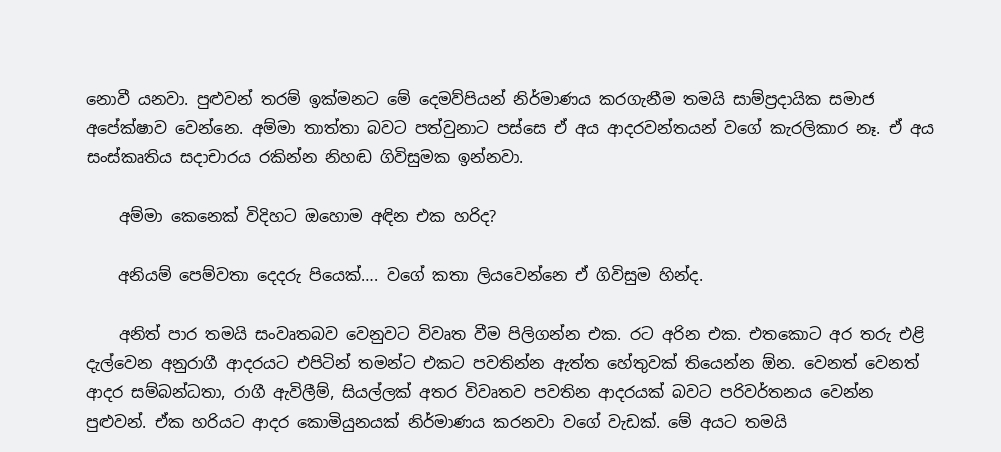නොවී යනවා. පුළුවන් තරම් ඉක්මනට මේ දෙමව්පියන් නිර්මාණය කරගැනීම තමයි සාම්ප්‍රදායික සමාජ අපේක්ෂාව වෙන්නෙ. අම්මා තාත්තා බවට පත්වුනාට පස්සෙ ඒ අය ආදරවන්තයන් වගේ කැරලිකාර නෑ. ඒ අය සංස්කෘතිය සදාචාරය රකින්න නිහඬ ගිවිසුමක ඉන්නවා.

    අම්මා කෙනෙක් විදිහට ඔහොම අඳින එක හරිද?

    අනියම් පෙම්වතා දෙදරු පියෙක්…. වගේ කතා ලියවෙන්නෙ ඒ ගිවිසුම හින්ද.

    අනිත් පාර තමයි සංවෘතබව වෙනුවට විවෘත වීම පිලිගන්න එක. රට අරින එක. එතකොට අර තරු එළි දැල්වෙන අනුරාගී ආදරයට එපිටින් තමන්ට එකට පවතින්න ඇත්ත හේතුවක් තියෙන්න ඕන. වෙනත් වෙනත් ආදර සම්බන්ධතා, රාගී ඇවිලීම්, සියල්ලක් අතර විවෘතව පවතින ආදරයක් බවට පරිවර්තනය වෙන්න පුළුවන්. ඒක හරියට ආදර කොමියුනයක් නිර්මාණය කරනවා වගේ වැඩක්. මේ අයට තමයි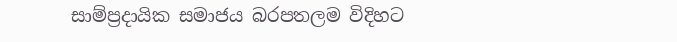සාම්ප්‍රදායික සමාජය බරපතලම විදිහට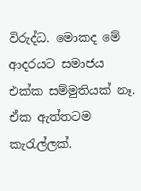විරුද්ධ. මොකද මේ ආදරයට සමාජය එක්ක සම්මුතියක් නෑ. ඒක ඇත්තටම කැරැල්ලක්.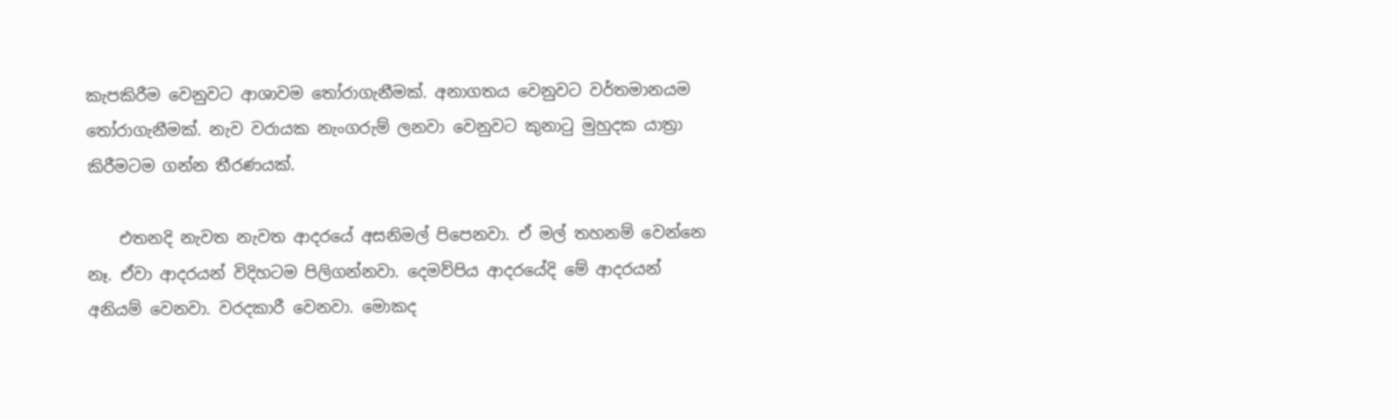කැපකිරීම වෙනුවට ආශාවම තෝරාගැනීමක්. අනාගතය වෙනුවට වර්තමානයම තෝරාගැනීමක්. නැව වරායක නැංගරුම් ලනවා වෙනුවට කුනාටු මුහුදක යාත්‍රා කිරීමටම ගන්න තීරණයක්.

    එතනදි නැවත නැවත ආදරයේ අසනිමල් පිපෙනවා. ඒ මල් තහනම් වෙන්නෙ නෑ. ඒවා ආදරයන් විදිහටම පිලිගන්නවා. දෙමව්පිය ආදරයේදි මේ ආදරයන් අනියම් වෙනවා. වරදකාරී වෙනවා. මොකද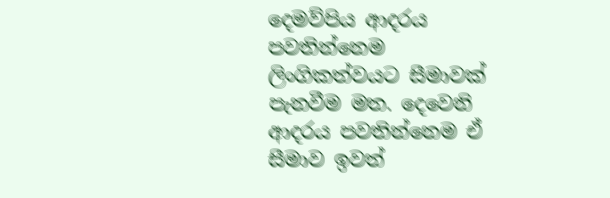දෙමව්පිය ආදරය පවතින්නෙම ලිංගිකත්වයට සීමාවක් පැනවීම මත. දෙවෙනි ආදරය පවතින්නෙම ඒ සීමාව ඉවත්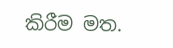කිරීම මත.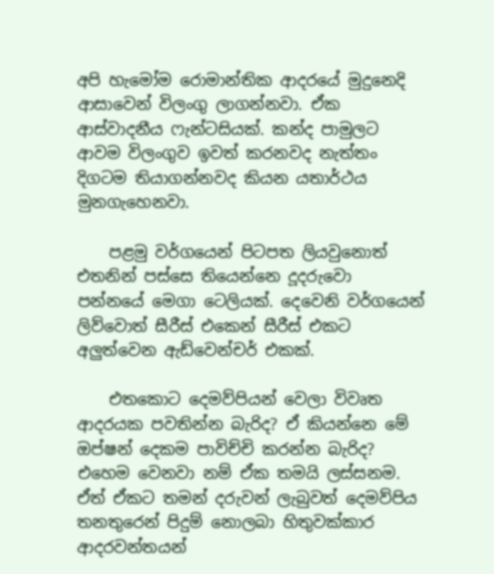අපි හැමෝම රොමාන්තික ආදරයේ මුදුනෙදි ආසාවෙන් විලංගු ලාගන්නවා. ඒක ආස්වාදනීය ෆැන්ටසියක්. කන්ද පාමුලට ආවම විලංගුව ඉවත් කරනවද නැත්තං දිගටම තියාගන්නවද කියන යතාර්ථය මුනගැහෙනවා.

    පළමු වර්ගයෙන් පිටපත ලියවුනොත් එතනින් පස්සෙ තියෙන්නෙ දූදරුවො පන්නයේ මෙගා ටෙලියක්. දෙවෙනි වර්ගයෙන් ලිව්වොත් සීරීස් එකෙන් සීරීස් එකට අලුත්වෙන ඇඩ්වෙන්චර් එකක්.

    එතකොට දෙමව්පියන් වෙලා විවෘත ආදරයක පවතින්න බැරිද? ඒ කියන්නෙ මේ ඔප්ෂන් දෙකම පාවිච්චි කරන්න බැරිද? එහෙම වෙනවා නම් ඒක තමයි ලස්සනම. ඒත් ඒකට තමන් දරුවන් ලැබුවත් දෙමව්පිය තනතුරෙන් පිදුම් නොලබා හිතුවක්කාර ආදරවන්තයන්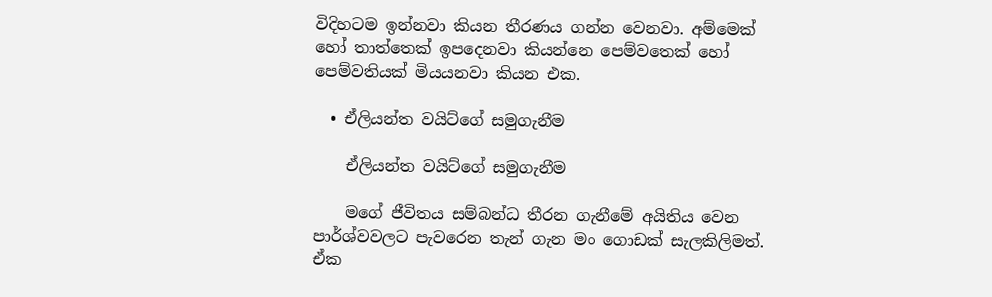විදිහටම ඉන්නවා කියන තීරණය ගන්න වෙනවා. අම්මෙක් හෝ තාත්තෙක් ඉපදෙනවා කියන්නෙ පෙම්වතෙක් හෝ පෙම්වතියක් මියයනවා කියන එක.

  • ඒලියන්ත වයිට්ගේ සමුගැනීම

    ඒලියන්ත වයිට්ගේ සමුගැනීම

    මගේ ජීවිතය සම්බන්ධ තීරන ගැනීමේ අයිතිය වෙන පාර්ශ්වවලට පැවරෙන තැන් ගැන මං ගොඩක් සැලකිලිමත්. ඒක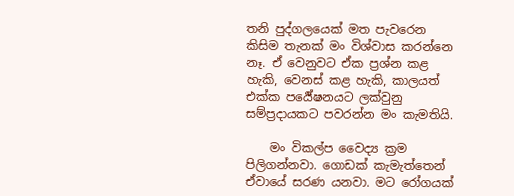තනි පුද්ගලයෙක් මත පැවරෙන කිසිම තැනක් මං විශ්වාස කරන්නෙ නෑ. ඒ වෙනුවට ඒක ප්‍රශ්න කළ හැකි, වෙනස් කළ හැකි, කාලයත් එක්ක පර්‍යේෂනයට ලක්වුනු සම්ප්‍රදායකට පවරන්න මං කැමතියි.

    මං විකල්ප වෛද්‍ය ක්‍රම පිලිගන්නවා. ගොඩක් කැමැත්තෙන් ඒවායේ සරණ යනවා. මට රෝගයක්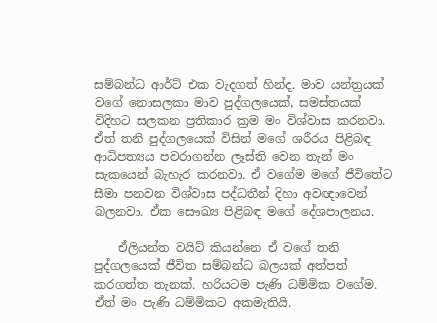සම්බන්ධ ආර්ට් එක වැදගත් හින්ද. මාව යන්ත්‍රයක් වගේ නොසලකා මාව පුද්ගලයෙක්, සමස්තයක් විදිහට සලකන ප්‍රතිකාර ක්‍රම මං විශ්වාස කරනවා. ඒත් තනි පුද්ගලයෙක් විසින් මගේ ශරීරය පිළිබඳ ආධිපත්‍යය පවරාගන්න ලෑස්ති වෙන තැන් මං සැකයෙන් බැහැර කරනවා. ඒ වගේම මගේ ජීවිතේට සීමා පනවන විශ්වාස පද්ධතීන් දිහා අවඥාවෙන් බලනවා. ඒක සෞඛ්‍ය පිළිබඳ මගේ දේශපාලනය.

    ඒලියන්ත වයිට් කියන්නෙ ඒ වගේ තනි පුද්ගලයෙක් ජීවිත සම්බන්ධ බලයක් අත්පත් කරගත්ත තැනක්. හරියටම පැණි ධම්මික වගේම. ඒත් මං පැණි ධම්මිකට අකමැතියි.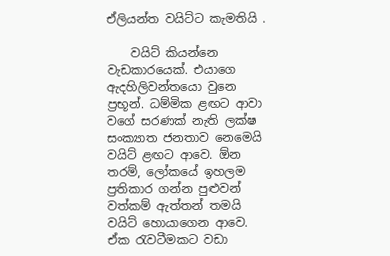ඒලියන්ත වයිට්ට කැමතියි .

    වයිට් කියන්නෙ වැඩකාරයෙක්. එයාගෙ ඇදහිලිවන්තයො වුනෙ ප්‍රභූන්. ධම්මික ළඟට ආවා වගේ සරණක් නැති ලක්ෂ සංක්‍යාත ජනතාව නෙමෙයි වයිට් ළඟට ආවෙ. ඕන තරම්, ලෝකයේ ඉහලම ප්‍රතිකාර ගන්න පුළුවන් වත්කම් ඇත්තන් තමයි වයිට් හොයාගෙන ආවෙ. ඒක රැවටීමකට වඩා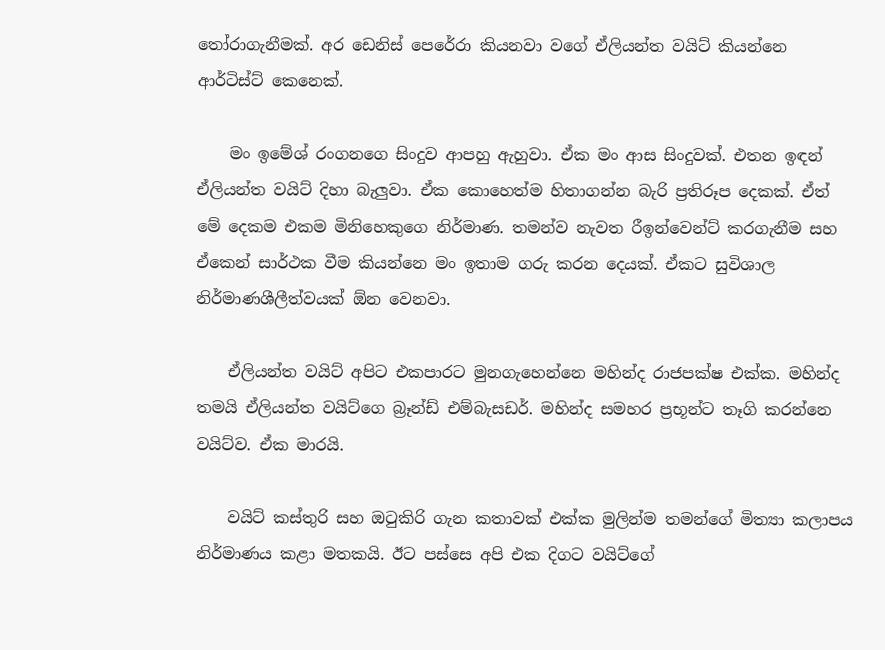තෝරාගැනීමක්. අර ඩෙනිස් පෙරේරා කියනවා වගේ ඒලියන්ත වයිට් කියන්නෙ ආර්ටිස්ට් කෙනෙක්.

    මං ඉමේශ් රංගනගෙ සිංදුව ආපහු ඇහුවා. ඒක මං ආස සිංදුවක්. එතන ඉඳන් ඒලියන්ත වයිට් දිහා බැලුවා. ඒක කොහෙත්ම හිතාගන්න බැරි ප්‍රතිරූප දෙකක්. ඒත් මේ දෙකම එකම මිනිහෙකුගෙ නිර්මාණ. තමන්ව නැවත රීඉන්වෙන්ට් කරගැනීම සහ ඒකෙන් සාර්ථක වීම කියන්නෙ මං ඉතාම ගරු කරන දෙයක්. ඒකට සුවිශාල නිර්මාණශීලීත්වයක් ඕන වෙනවා.

    ඒලියන්ත වයිට් අපිට එකපාරට මුනගැහෙන්නෙ මහින්ද රාජපක්ෂ එක්ක. මහින්ද තමයි ඒලියන්ත වයිට්ගෙ බ්‍රෑන්ඩ් එම්බැසඩර්. මහින්ද සමහර ප්‍රභූන්ට තෑගි කරන්නෙ වයිට්ව. ඒක මාරයි.

    වයිට් කස්තුරි සහ ඔටුකිරි ගැන කතාවක් එක්ක මුලින්ම තමන්ගේ මිත්‍යා කලාපය නිර්මාණය කළා මතකයි. ඊට පස්සෙ අපි එක දිගට වයිට්ගේ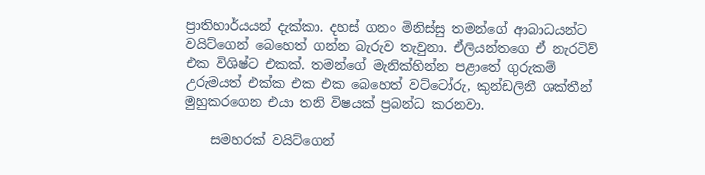ප්‍රාතිහාර්යයන් දැක්කා. දහස් ගනං මිනිස්සු තමන්ගේ ආබාධයන්ට වයිට්ගෙන් බෙහෙත් ගන්න බැරුව තැවුනා. ඒලියන්තගෙ ඒ නැරටිව් එක විශිෂ්ට එකක්. තමන්ගේ මැනික්හින්න පළාතේ ගුරුකම් උරුමයත් එක්ක එක එක බෙහෙත් වට්ටෝරු, කුන්ඩලිනී ශක්තීන් මුහුකරගෙන එයා තනි විෂයක් ප්‍රබන්ධ කරනවා.

    සමහරක් වයිට්ගෙන්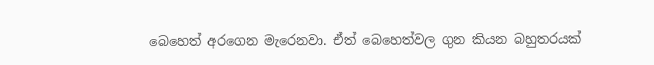බෙහෙත් අරගෙන මැරෙනවා. ඒත් බෙහෙත්වල ගුන කියන බහුතරයක්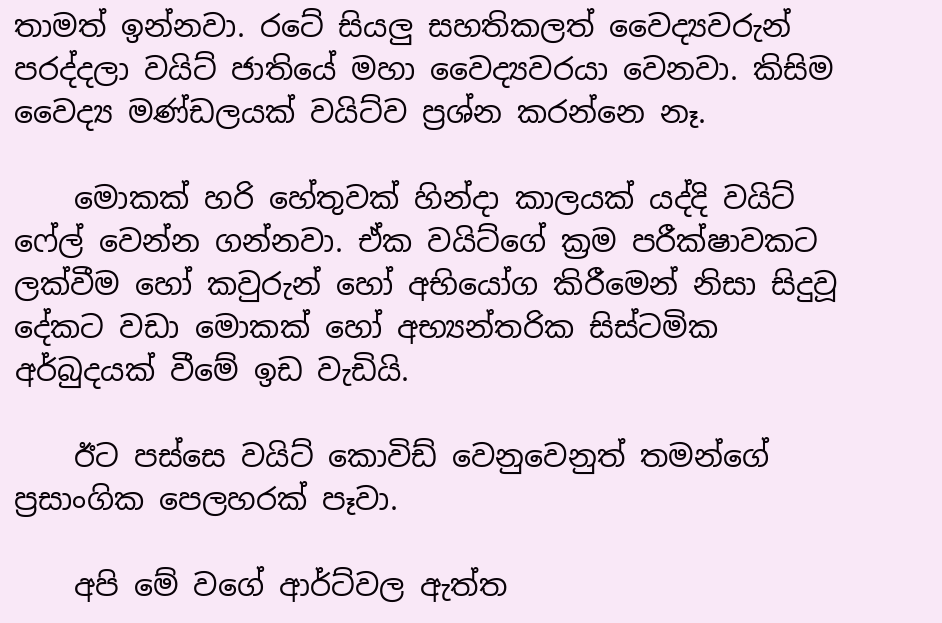තාමත් ඉන්නවා. රටේ සියලු සහතිකලත් වෛද්‍යවරුන් පරද්දලා වයිට් ජාතියේ මහා වෛද්‍යවරයා වෙනවා. කිසිම වෛද්‍ය මණ්ඩලයක් වයිට්ව ප්‍රශ්න කරන්නෙ නෑ.

    මොකක් හරි හේතුවක් හින්දා කාලයක් යද්දි වයිට් ෆේල් වෙන්න ගන්නවා. ඒක වයිට්ගේ ක්‍රම පරීක්ෂාවකට ලක්වීම හෝ කවුරුන් හෝ අභියෝග කිරීමෙන් නිසා සිදුවූ දේකට වඩා මොකක් හෝ අභ්‍යන්තරික සිස්ටමික අර්බුදයක් වීමේ ඉඩ වැඩියි.

    ඊට පස්සෙ වයිට් කොවිඩ් වෙනුවෙනුත් තමන්ගේ ප්‍රසාංගික පෙලහරක් පෑවා.

    අපි මේ වගේ ආර්ට්වල ඇත්ත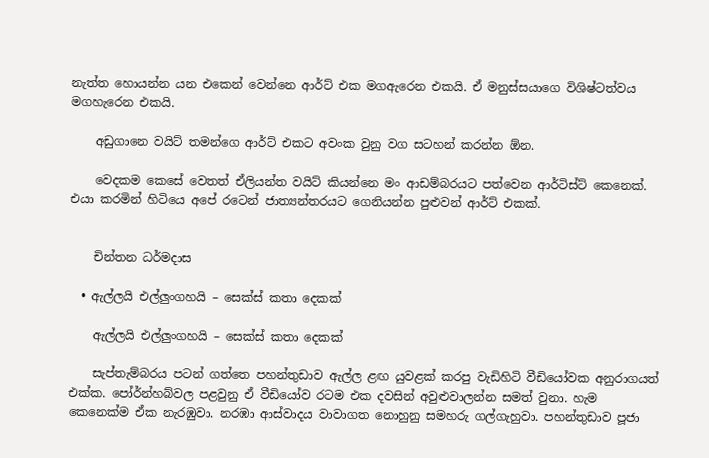නැත්ත හොයන්න යන එකෙන් වෙන්නෙ ආර්ට් එක මගඇරෙන එකයි. ඒ මනුස්සයාගෙ විශිෂ්ටත්වය මගහැරෙන එකයි.

    අඩුගානෙ වයිට් තමන්ගෙ ආර්ට් එකට අවංක වුනු වග සටහන් කරන්න ඕන.

    වෙදකම කෙසේ වෙතත් ඒලියන්ත වයිට් කියන්නෙ මං ආඩම්බරයට පත්වෙන ආර්ටිස්ට් කෙනෙක්. එයා කරමින් හිටියෙ අපේ රටෙන් ජාත්‍යන්තරයට ගෙනියන්න පුළුවන් ආර්ට් එකක්.


    චින්තන ධර්මදාස

  • ඇල්ලයි එල්ලුංගහයි – සෙක්ස් කතා දෙකක්

    ඇල්ලයි එල්ලුංගහයි – සෙක්ස් කතා දෙකක්

    සැප්තැම්බරය පටන් ගත්තෙ පහන්තුඩාව ඇල්ල ළඟ යුවළක් කරපු වැඩිහිටි වීඩියෝවක අනුරාගයත් එක්ක. පෝර්න්හබ්වල පළවුනු ඒ වීඩියෝව රටම එක දවසින් අවුළුවාලන්න සමත් වුනා. හැම කෙනෙක්ම ඒක නැරඹුවා. නරඹා ආස්වාදය වාවාගත නොහුනු සමහරු ගල්ගැහුවා. පහන්තුඩාව පූජා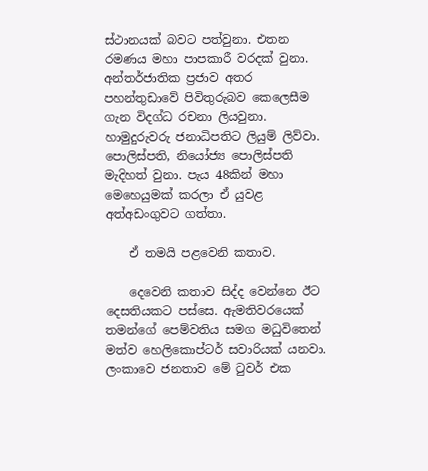ස්ථානයක් බවට පත්වුනා. එතන රමණය මහා පාපකාරී වරදක් වුනා. අන්තර්ජාතික ප්‍රජාව අතර පහන්තුඩාවේ පිවිතුරුබව කෙලෙසීම ගැන විදග්ධ රචනා ලියවුනා. හාමුදුරුවරු ජනාධිපතිට ලියුම් ලිව්වා. පොලිස්පති, නියෝජ්‍ය පොලිස්පති මැදිහත් වුනා. පැය 48කින් මහා මෙහෙයුමක් කරලා ඒ යුවළ අත්අඩංගුවට ගත්තා.

    ඒ තමයි පළවෙනි කතාව.

    දෙවෙනි කතාව සිද්ද වෙන්නෙ ඊට දෙසතියකට පස්සෙ. ඇමතිවරයෙක් තමන්ගේ පෙම්වතිය සමග මධුවිතෙන් මත්ව හෙලිකොප්ටර් සවාරියක් යනවා. ලංකාවෙ ජනතාව මේ ටුවර් එක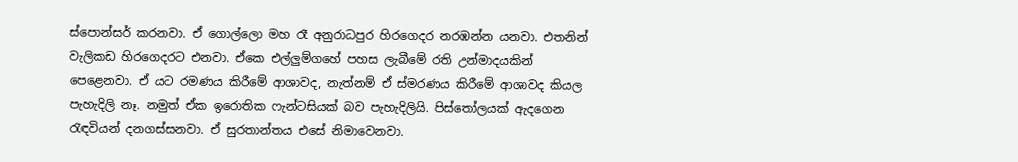ස්පොන්සර් කරනවා. ඒ ගොල්ලො මහ රෑ අනුරාධපුර හිරගෙදර නරඹන්න යනවා. එතනින් වැලිකඩ හිරගෙදරට එනවා. ඒකෙ එල්ලුම්ගහේ පහස ලැබීමේ රති උන්මාදයකින් පෙළෙනවා. ඒ යට රමණය කිරීමේ ආශාවද, නැත්නම් ඒ ස්මරණය කිරීමේ ආශාවද කියල පැහැදිලි නෑ. නමුත් ඒක ඉරොතික ෆැන්‍ටසියක් බව පැහැදිලියි. පිස්තෝලයක් ඇදගෙන රැඳවියන් දනගස්සනවා. ඒ සුරතාන්තය එසේ නිමාවෙනවා.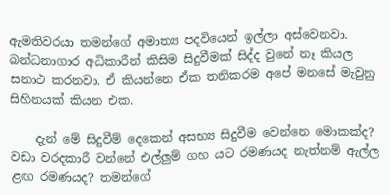ඇමතිවරයා තමන්ගේ අමාත්‍ය පදවියෙන් ඉල්ලා අස්වෙනවා. බන්ධනාගාර අධිකාරීන් කිසිම සිදුවීමක් සිද්ද වුනේ නෑ කියල සනාථ කරනවා. ඒ කියන්නෙ ඒක තනිකරම අපේ මනසේ මැවුනු සිහිනයක් කියන එක.

    දැන් මේ සිදුවීම් දෙකෙන් අසභ්‍ය සිදුවීම වෙන්නෙ මොකක්ද? වඩා වරදකාරී වන්නේ එල්ලුම් ගහ යට රමණයද නැත්නම් ඇල්ල ළඟ රමණයද? තමන්ගේ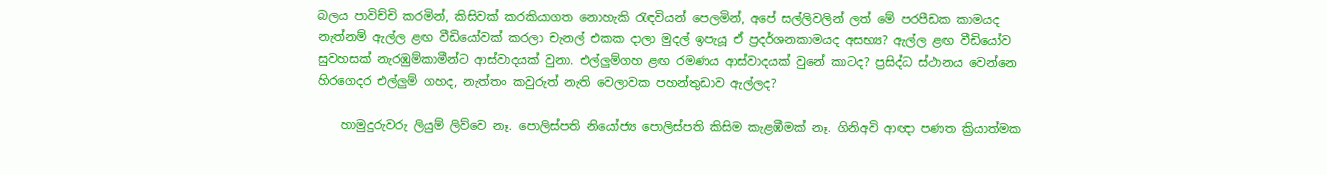බලය පාවිච්චි කරමින්, කිසිවක් කරකියාගත නොහැකි රැඳවියන් පෙලමින්, අපේ සල්ලිවලින් ලත් මේ පරපීඩක කාමයද නැත්නම් ඇල්ල ළඟ වීඩියෝවක් කරලා චැනල් එකක දාලා මුදල් ඉපැයූ ඒ ප්‍රදර්ශනකාමයද අසභ්‍ය? ඇල්ල ළඟ වීඩියෝව සුවහසක් නැරඹුම්කාමීන්ට ආස්වාදයක් වුනා. එල්ලුම්ගහ ළඟ රමණය ආස්වාදයක් වුනේ කාටද? ප්‍රසිද්ධ ස්ථානය වෙන්නෙ හිරගෙදර එල්ලුම් ගහද, නැත්තං කවුරුත් නැති වෙලාවක පහන්තුඩාව ඇල්ලද?

    හාමුදුරුවරු ලියුම් ලිව්වෙ නෑ. පොලිස්පති නියෝජ්‍ය පොලිස්පති කිසිම කැළඹීමක් නෑ. ගිනිඅවි ආඥා පණත ක්‍රියාත්මක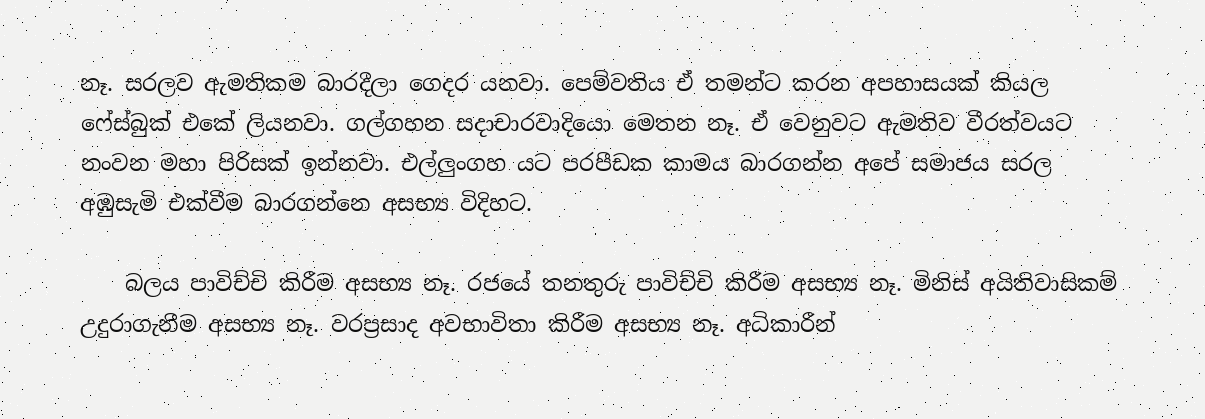නෑ. සරලව ඇමතිකම බාරදීලා ගෙදර යනවා. පෙම්වතිය ඒ තමන්ට කරන අපහාසයක් කියල ෆේස්බුක් එකේ ලියනවා. ගල්ගහන සදාචාරවාදියො මෙතන නෑ. ඒ වෙනුවට ඇමතිව වීරත්වය‍ට නංවන මහා පිරිසක් ඉන්නවා. එල්ලුංගහ යට පරපීඩක කාමය බාරගන්න අපේ සමාජය සරල අඹුසැමි එක්වීම බාරගන්නෙ අසභ්‍ය විදිහට.

    බලය පාවිච්චි කිරීම අසභ්‍ය නෑ. රජයේ තනතුරු පාවිච්චි කිරීම අසභ්‍ය නෑ. මිනිස් අයිතිවාසිකම් උදුරාගැනීම අසභ්‍ය නෑ. වරප්‍රසාද අවභාවිතා කිරීම අසභ්‍ය නෑ. අධිකාරීන්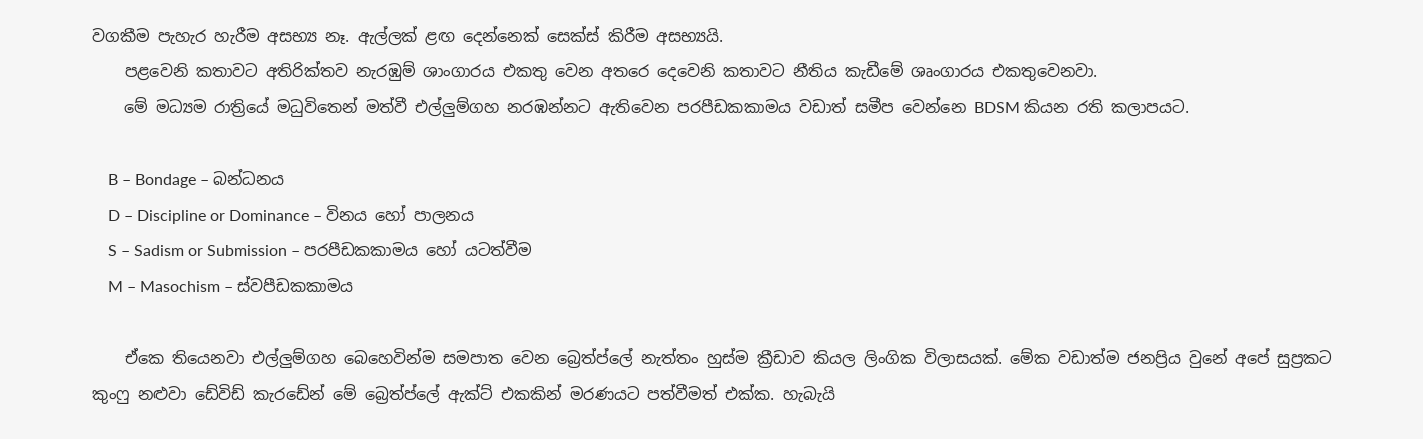වගකීම පැහැර හැරීම අසභ්‍ය නෑ. ඇල්ලක් ළඟ දෙන්නෙක් සෙක්ස් කිරීම අසභ්‍යයි.
    පළවෙනි කතාවට අතිරික්තව නැරඹුම් ශාංගාරය එකතු වෙන අතරෙ දෙවෙනි කතාවට නීතිය කැඩීමේ ශෘංගාරය එකතුවෙනවා.
    මේ මධ්‍යම රාත්‍රියේ මධුවිතෙන් මත්වී එල්ලුම්ගහ නරඹන්නට ඇතිවෙන පරපීඩකකාමය වඩාත් සමීප වෙන්නෙ BDSM කියන රති කලාපයට.

    B – Bondage – බන්ධනය
    D – Discipline or Dominance – විනය හෝ පාලනය
    S – Sadism or Submission – පරපීඩකකාමය හෝ යටත්වීම
    M – Masochism – ස්වපීඩකකාමය

    ඒකෙ තියෙනවා එල්ලුම්ගහ බෙහෙවින්ම සමපාත වෙන බ්‍රෙත්ප්ලේ නැත්තං හුස්ම ක්‍රීඩාව කියල ලිංගික විලාසයක්. මේක වඩාත්ම ජනප්‍රිය වුනේ අපේ සුප්‍රකට කුංෆු නළුවා ඩේවිඩ් කැරඩේන් මේ බ්‍රෙත්ප්ලේ ඇක්ට් එකකින් මරණයට පත්වීමත් එක්ක. හැබැයි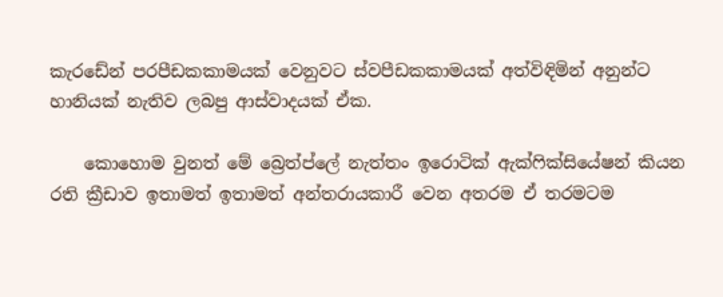කැරඩේන් පරපීඩකකාමයක් වෙනුවට ස්වපීඩකකාමයක් අත්විඳිමින් අනුන්ට හානියක් නැතිව ලබපු ආස්වාදයක් ඒක.

    කොහොම වුනත් මේ බ්‍රෙත්ප්ලේ නැත්තං ඉරොටික් ඇක්ෆික්සියේෂන් කියන රති ක්‍රීඩාව ඉතාමත් ඉතාමත් අන්තරායකාරී වෙන අතරම ඒ තරමටම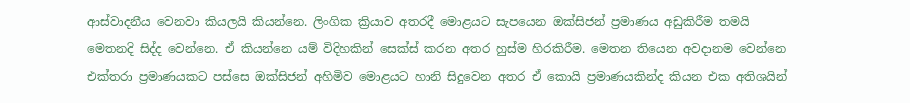ආස්වාදනීය වෙනවා කියලයි කියන්නෙ. ලිංගික ක්‍රියාව අතරදී මොළයට සැපයෙන ඔක්සිජන් ප්‍රමාණය අඩුකිරීම තමයි මෙතනදි සිද්ද වෙන්නෙ. ඒ කියන්නෙ යම් විදිහකින් සෙක්ස් කරන අතර හුස්ම හිරකිරීම. මෙතන තියෙන අවදානම වෙන්නෙ එක්තරා ප්‍රමාණයකට පස්සෙ ඔක්සිජන් අහිමිව මොළයට හානි සිදුවෙන අතර ඒ කොයි ප්‍රමාණයකින්ද කියන එක අතිශයින්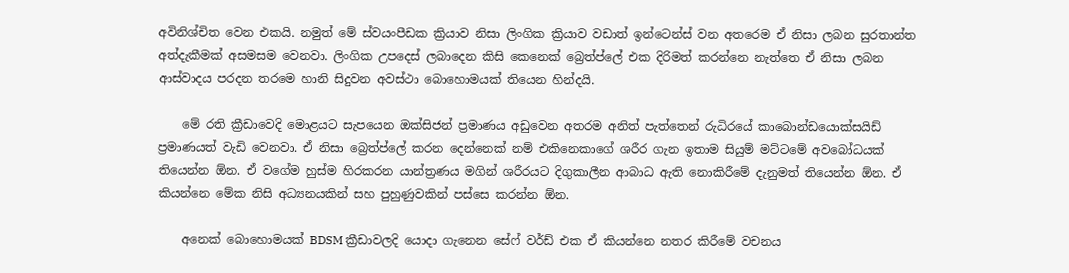අවිනිශ්චිත වෙන එකයි. නමුත් මේ ස්වයංපීඩක ක්‍රියාව නිසා ලිංගික ක්‍රියාව වඩාත් ඉන්ටෙන්ස් වන අතරෙම ඒ නිසා ලබන සුරතාන්ත අත්දැකීමක් අසමසම වෙනවා. ලිංගික උපදෙස් ලබාදෙන කිසි කෙනෙක් බ්‍රෙත්ප්ලේ එක දිරිමත් කරන්නෙ නැත්තෙ ඒ නිසා ලබන ආස්වාදය පරදන තරමෙ හානි සිදුවන අවස්ථා බොහොමයක් තියෙන හින්දයි.

    මේ රති ක්‍රීඩාවෙදි මොළයට සැපයෙන ඔක්සිජන් ප්‍රමාණය අඩුවෙන අතරම අනිත් පැත්තෙන් රුධිරයේ කාබොන්ඩයොක්සයිඩ් ප්‍රමාණයත් වැඩි වෙනවා. ඒ නිසා බ්‍රෙත්ප්ලේ කරන දෙන්නෙක් නම් එකිනෙකාගේ ශරීර ගැන ඉතාම සියුම් මට්ටමේ අවබෝධයක් තියෙන්න ඕන. ඒ වගේම හුස්ම හිරකරන යාන්ත්‍රණය මගින් ශරීරයට දිගුකාලීන ආබාධ ඇති නොකිරීමේ දැනුමත් තියෙන්න ඕන. ඒ කියන්නෙ මේක නිසි අධ්‍යනයකින් සහ පුහුණුවකින් පස්සෙ කරන්න ඕන.

    අනෙක් බොහොමයක් BDSM ක්‍රීඩාවලදි යොදා ගැනෙන සේෆ් වර්ඩ් එක ඒ කියන්නෙ නතර කිරීමේ වචනය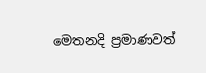මෙතනදි ප්‍රමාණවත්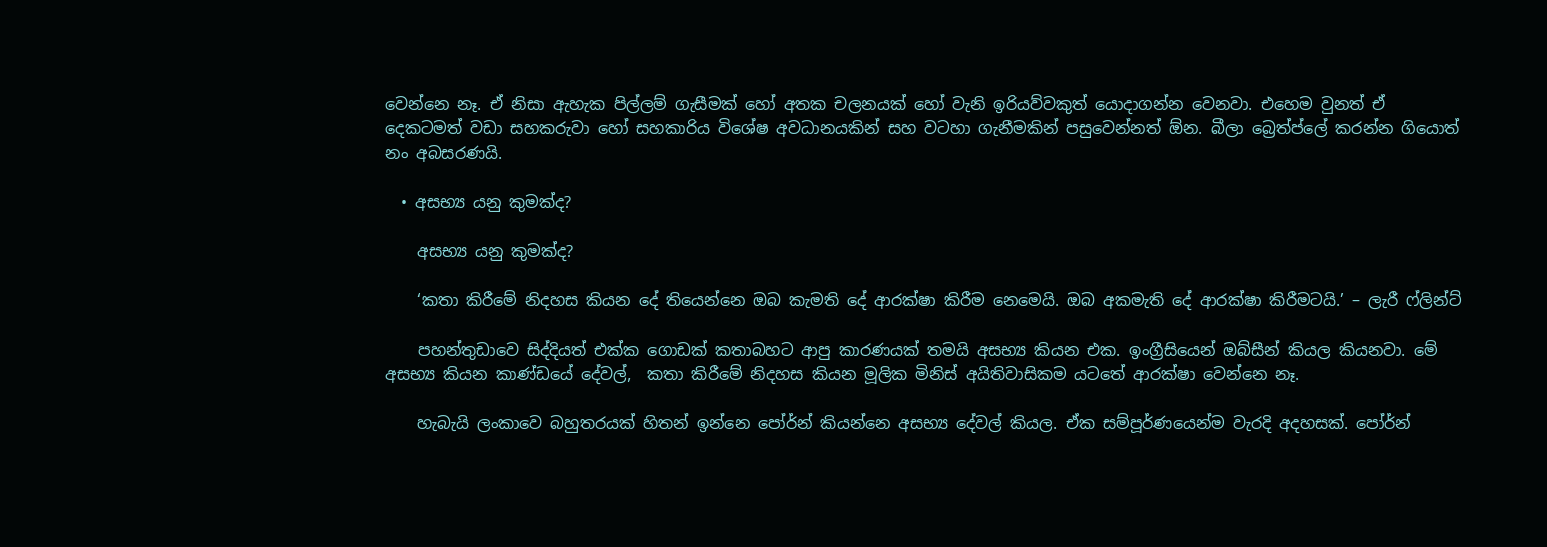වෙන්නෙ නෑ. ඒ නිසා ඇහැක පිල්ලම් ගැසීමක් හෝ අතක චලනයක් හෝ වැනි ඉරියව්වකුත් යොදාගන්න වෙනවා. එහෙම වුනත් ඒ දෙකටමත් වඩා සහකරුවා හෝ සහකාරිය විශේෂ අවධානයකින් සහ වටහා ගැනීමකින් පසුවෙන්නත් ඕන. බීලා බ්‍රෙත්ප්ලේ කරන්න ගියොත් නං අබසරණයි.

  • අසභ්‍ය යනු කුමක්ද?

    අසභ්‍ය යනු කුමක්ද?

    ‘කතා කිරීමේ නිදහස කියන දේ තියෙන්නෙ ඔබ කැමති දේ ආරක්ෂා කිරීම නෙමෙයි. ඔබ අකමැති දේ ආරක්ෂා කිරීමටයි.’ – ලැරී ෆ්ලින්ට්

    පහන්තුඩාවෙ සිද්දියත් එක්ක ගොඩක් කතාබහට ආපු කාරණයක් තමයි අසභ්‍ය කියන එක. ඉංග්‍රීසියෙන් ඔබ්සීන් කියල කියනවා. මේ අසභ්‍ය කියන කාණ්ඩයේ දේවල්,  කතා කිරීමේ නිදහස කියන මූලික මිනිස් අයිතිවාසිකම යටතේ ආරක්ෂා වෙන්නෙ නෑ.

    හැබැයි ලංකාවෙ බහුතරයක් හිතන් ඉන්නෙ පෝර්න් කියන්නෙ අසභ්‍ය දේවල් කියල. ඒක සම්පූර්ණයෙන්ම වැරදි අදහසක්. පෝර්න්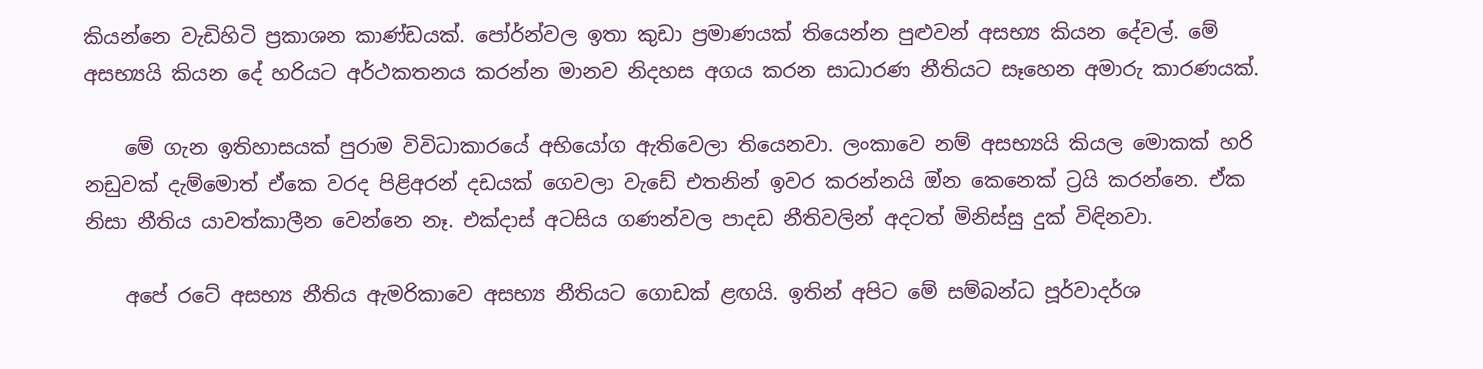කියන්නෙ වැඩිහිටි ප්‍රකාශන කාණ්ඩයක්. පෝර්න්වල ඉතා කුඩා ප්‍රමාණයක් තියෙන්න පුළුවන් අසභ්‍ය කියන දේවල්. මේ අසභ්‍යයි කියන දේ හරියට අර්ථකතනය කරන්න මානව නිදහස අගය කරන සාධාරණ නීතියට සෑහෙන අමාරු කාරණයක්.

    මේ ගැන ඉතිහාසයක් පුරාම විවිධාකාරයේ අභියෝග ඇතිවෙලා තියෙනවා. ලංකාවෙ නම් අසභ්‍යයි කියල මොකක් හරි නඩුවක් දැම්‌මොත් ඒකෙ වරද පිළිඅරන් දඩයක් ගෙවලා වැඩේ එතනින් ඉවර කරන්නයි ඔ්‍න කෙනෙක් ට්‍රයි කරන්නෙ. ඒක නිසා නීතිය යාවත්කාලීන වෙන්නෙ නෑ. එක්දාස් අටසිය ගණන්වල පාදඩ නීතිවලින් අදටත් මිනිස්සු දුක් විඳිනවා.

    අපේ රටේ අසභ්‍ය නීතිය ඇමරිකාවෙ අසභ්‍ය නීතියට ගොඩක් ළඟයි. ඉතින් අපිට මේ සම්බන්ධ පූර්වාදර්ශ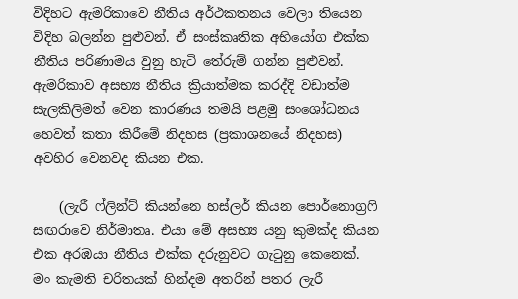විදිහට ඇමරිකාවෙ නීතිය අර්ථකතනය වෙලා තියෙන විදිහ බලන්න පුළුවන්. ඒ සංස්කෘතික අභියෝග එක්ක නීතිය පරිණාමය වුනු හැටි තේරුම් ගන්න පුළුවන්. ඇමරිකාව අසභ්‍ය නීතිය ක්‍රියාත්මක කරද්දි වඩාත්ම සැලකිලිමත් වෙන කාරණය තමයි පළමු සංශෝධනය හෙවත් කතා කිරීමේ නිදහස (ප්‍රකාශනයේ නිදහස)  අවහිර වෙනවද කියන එක.

    (ලැරී ෆ්ලින්ට් කියන්නෙ හස්ලර් කියන පොර්නොග්‍රෆි සඟරාවෙ නිර්මාතෘ. එයා මේ අසභ්‍ය යනු කුමක්ද කියන එක අරඹයා නීතිය එක්ක දරුනුවට ගැටුනු කෙනෙක්. මං කැමති චරිතයක් හින්දම අතරින් පතර ලැරී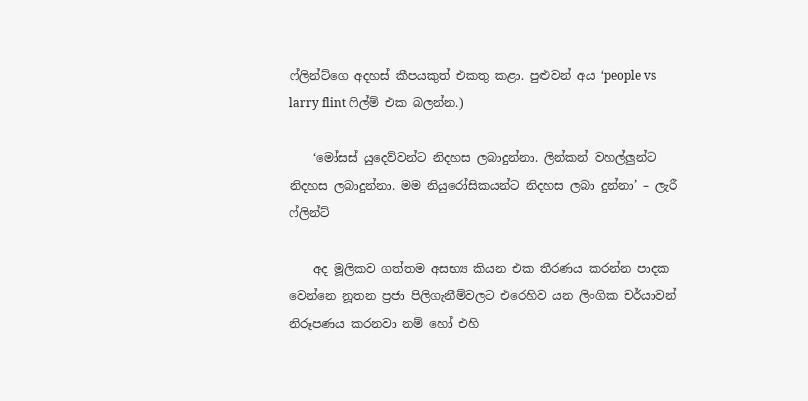ෆ්ලින්ට්ගෙ අදහස් කීපයකුත් එකතු කළා. පුළුවන් අය ‘people vs larry flint ෆිල්ම් එක බලන්න.)

    ‘මෝසස් යුදෙව්වන්ට නිදහස ලබාදුන්නා. ලින්කන් වහල්ලුන්ට නිදහස ලබාදුන්නා. මම නියුරෝසිකයන්ට නිදහස ලබා දුන්නා’ – ලැරී ෆ්ලින්ට්

    අද මූලිකව ගත්තම අසභ්‍ය කියන එක තීරණය කරන්න පාදක වෙන්නෙ නූතන ප්‍රජා පිලිගැනීම්වලට එරෙහිව යන ලිංගික චර්යාවන් නිරූපණය කරනවා නම් හෝ එහි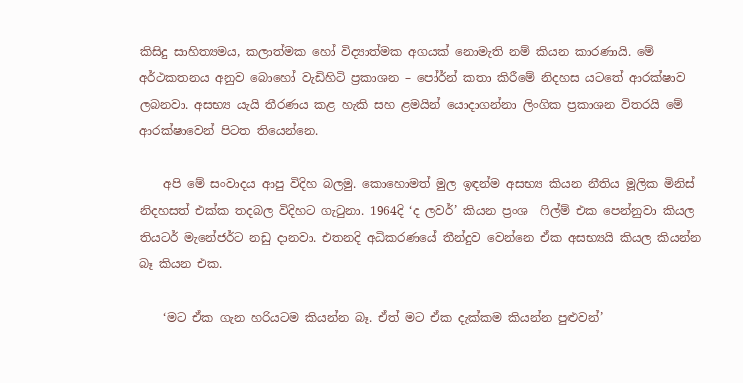කිසිදු සාහිත්‍යමය, කලාත්මක හෝ විද්‍යාත්මක අගයක් නොමැති නම් කියන කාරණායි. මේ අර්ථකතනය අනුව බොහෝ වැඩිහිටි ප්‍රකාශන – පෝර්න් කතා කිරීමේ නිදහස යටතේ ආරක්ෂාව ලබනවා. අසභ්‍ය යැයි තීරණය කළ හැකි සහ ළමයින් යොදාගන්නා ලිංගික ප්‍රකාශන විතරයි මේ ආරක්ෂාවෙන් පිටත තියෙන්නෙ.

    අපි මේ සංවාදය ආපු විදිහ බලමු. කොහොමත් මුල ඉඳන්ම අසභ්‍ය කියන නීතිය මූලික මිනිස් නිදහසත් එක්ක තදබල විදිහට ගැටුනා. 1964දි ‘ද ලවර්’ කියන ප්‍රංශ  ෆිල්ම් එක පෙන්නුවා කියල තියටර් මැනේජර්ට නඩු දානවා. එතනදි අධිකරණයේ තීන්දුව වෙන්නෙ ඒක අසභ්‍යයි කියල කියන්න බෑ කියන එක.

    ‘මට ඒක ගැන හරියටම කියන්න බෑ. ඒත් මට ඒක දැක්කම කියන්න පුළුවන්’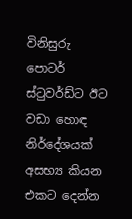විනිසුරු පොටර් ස්ටුවර්ඩ්ට ඊට වඩා හොඳ නිර්දේශයක් අසභ්‍ය කියන එකට දෙන්න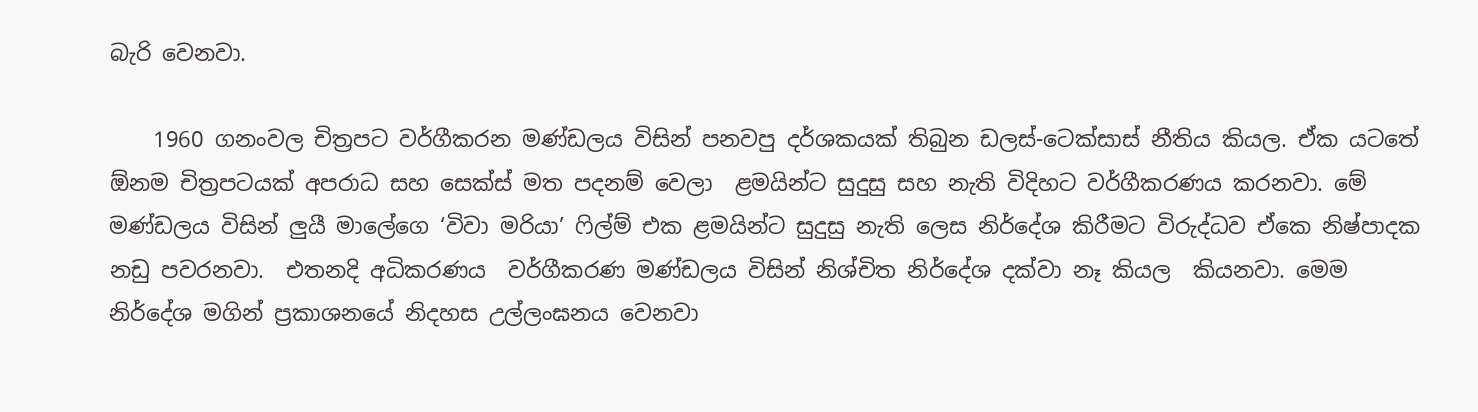බැරි වෙනවා.

    1960 ගනංවල චිත්‍රපට වර්ගීකරන මණ්ඩලය විසින් පනවපු දර්ශකයක් තිබුන ඩලස්-ටෙක්සාස් නීතිය කියල. ඒක යටතේ ඕනම චිත්‍රපටයක් අපරාධ සහ සෙක්ස් මත පදනම් වෙලා  ළමයින්ට සුදුසු සහ නැති විදිහට වර්ගීකරණය කරනවා. මේ මණ්ඩලය විසින් ලුයී මාලේගෙ ‘විවා මරියා’ ෆිල්ම් එක ළමයින්ට සුදුසු නැති ලෙස නිර්දේශ කිරීමට විරුද්ධව ඒකෙ නිෂ්පාදක නඩු පවරනවා.  එතනදි අධිකරණය  වර්ගීකරණ මණ්ඩලය විසින් නිශ්චිත නිර්දේශ දක්වා නෑ කියල  කියනවා. මෙම නිර්දේශ මගින් ප්‍රකාශනයේ නිදහස උල්ලංඝනය වෙනවා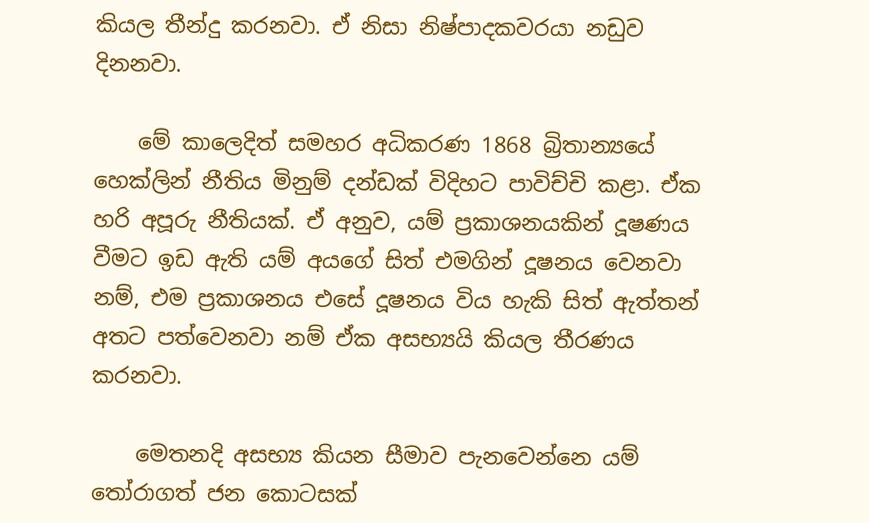කියල තීන්දු කරනවා. ඒ නිසා නිෂ්පාදකවරයා නඩුව දිනනවා.

    මේ කාලෙදිත් සමහර අධිකරණ 1868 බ්‍රිතාන්‍යයේ හෙක්ලින් නීතිය මිනුම් දන්ඩක් විදිහට පාවිච්චි කළා. ඒක හරි අපූරු නීතියක්. ඒ අනුව, යම් ප්‍රකාශනයකින් දූෂණය වීමට ඉඩ ඇති යම් අයගේ සිත් එමගින් දූෂනය වෙනවා නම්, එම ප්‍රකාශනය එසේ දූෂනය විය හැකි සිත් ඇත්තන් අතට පත්වෙනවා නම් ඒක අසභ්‍යයි කියල තීරණය කරනවා.

    මෙතනදි අසභ්‍ය කියන සීමාව පැනවෙන්නෙ යම් තෝරාගත් ජන කොටසක්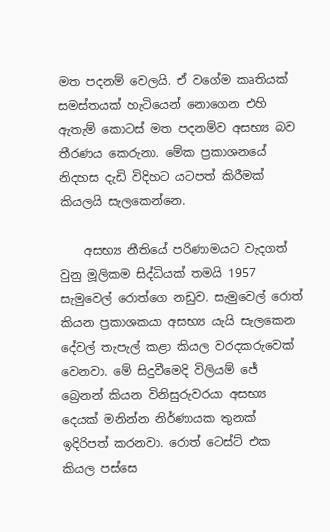මත පදනම් වෙලයි. ඒ වගේම කෘතියක් සමස්තයක් හැටියෙන් නොගෙන එහි ඇතැම් කොටස් මත පදනම්ව අසභ්‍ය බව තීරණය කෙරුනා. මේක ප්‍රකාශනයේ නිදහස දැඩි විදිහට යටපත් කිරීමක් කියලයි සැලකෙන්නෙ.

    අසභ්‍ය නීතියේ පරිණාමයට වැදගත් වුනු මූලිකම සිද්ධියක් තමයි 1957 සැමුවෙල් රොත්ගෙ නඩුව. සැමුවෙල් රොත් කියන ප්‍රකාශකයා අසභ්‍ය යැයි සැලකෙන දේවල් තැපැල් කළා කියල වරදකරුවෙක් වෙනවා. මේ සිදුවීමෙදි විලියම් ජේ බ්‍රෙනන් කියන විනිසුරුවරයා අසභ්‍ය දෙයක් මනින්න නිර්ණායක තුනක් ඉදිරිපත් කරනවා. රොත් ටෙස්ට් එක කියල පස්සෙ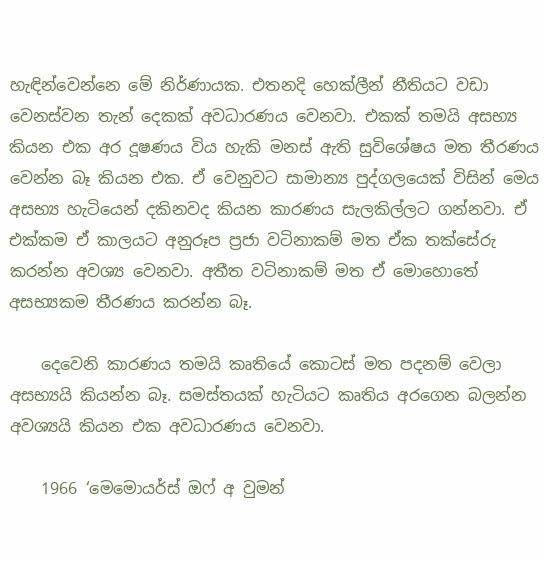හැඳින්වෙන්නෙ මේ නිර්ණායක. එතනදි හෙක්ලීන් නීතියට වඩා වෙනස්වන තැන් දෙකක් අවධාරණය වෙනවා. එකක් තමයි අසභ්‍ය කියන එක අර දූෂණය විය හැකි මනස් ඇති සුවිශේෂය මත තීරණය වෙන්න බෑ කියන එක. ඒ වෙනුවට සාමාන්‍ය පුද්ගලයෙක් විසින් මෙය අසභ්‍ය හැටියෙන් දකිනවද කියන කාරණය සැලකිල්ලට ගන්නවා. ඒ එක්කම ඒ කාලයට අනුරූප ප්‍රජා වටිනාකම් මත ඒක තක්සේරු කරන්න අවශ්‍ය වෙනවා. අතීත වටිනාකම් මත ඒ මොහොතේ අසභ්‍යකම තීරණය කරන්න බෑ.

    දෙවෙනි කාරණය තමයි කෘතියේ කොටස් මත පදනම් වෙලා අසභ්‍යයි කියන්න බෑ. සමස්තයක් හැටියට කෘතිය අරගෙන බලන්න අවශ්‍යයි කියන එක අවධාරණය වෙනවා.

    1966 ‘මෙමොයර්ස් ඔෆ් අ වුමන්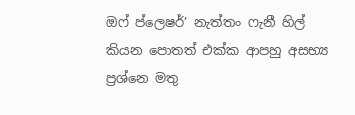ඔෆ් ප්ලෙෂර්’ නැත්තං ෆැනී හිල් කියන පොතත් එක්ක ආපහු අසභ්‍ය ප්‍රශ්නෙ මතු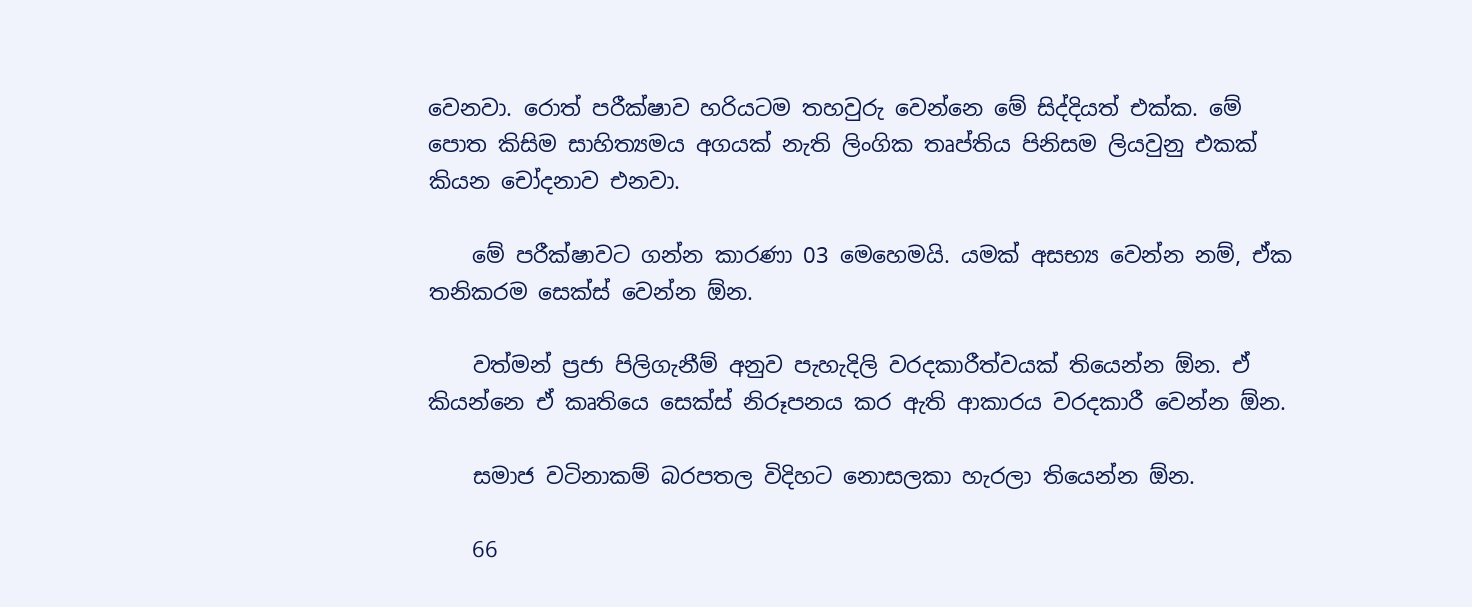වෙනවා. රොත් පරීක්ෂාව හරියටම තහවුරු වෙන්නෙ මේ සිද්දියත් එක්ක. මේ පොත කිසිම සාහිත්‍යමය අගයක් නැති ලිංගික තෘප්තිය පිනිසම ලියවුනු එකක් කියන චෝදනාව එනවා.

    මේ පරීක්ෂාවට ගන්න කාරණා 03 මෙහෙමයි. යමක් අසභ්‍ය වෙන්න නම්, ඒක තනිකරම සෙක්ස් වෙන්න ඕන.

    වත්මන් ප්‍රජා පිලිගැනීම් අනුව පැහැදිලි වරදකාරීත්වයක් තියෙන්න ඕන. ඒ කියන්නෙ ඒ කෘතියෙ සෙක්ස් නිරූපනය කර ඇති ආකාරය වරදකාරී වෙන්න ඕන.

    සමාජ වටිනාකම් බරපතල විදිහට නොසලකා හැරලා තියෙන්න ඕන.

    66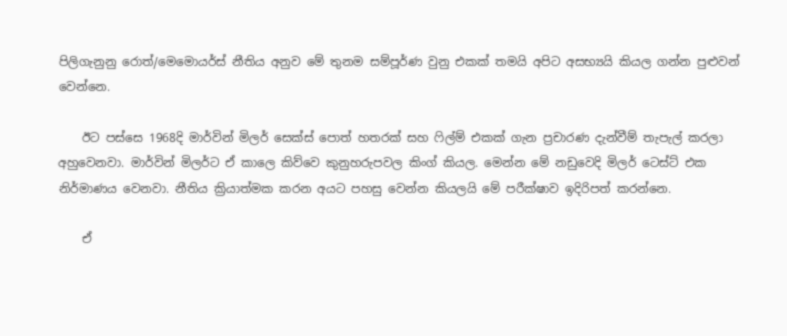පිලිගැනුනු රොත්/මෙමොයර්ස් නීතිය අනුව මේ තුනම සම්පූර්ණ වුනු එකක් තමයි අපිට අසභ්‍යයි කියල ගන්න පුළුවන් වෙන්නෙ.

    ඊට පස්සෙ 1968දි මාර්වින් මිලර් සෙක්ස් පොත් හතරක් සහ ෆිල්ම් එකක් ගැන ප්‍රචාරණ දැන්වීම් තැපැල් කරලා අහුවෙනවා. මාර්වින් මිලර්ට ඒ කාලෙ කිව්වෙ කුනුහරුපවල කිංග් කියල. මෙන්න මේ නඩුවෙදි මිලර් ටෙස්ට් එක නිර්මාණය වෙනවා. නීතිය ක්‍රියාත්මක කරන අයට පහසු වෙන්න කියලයි මේ පරීක්ෂාව ඉදිරිපත් කරන්නෙ.

    ඒ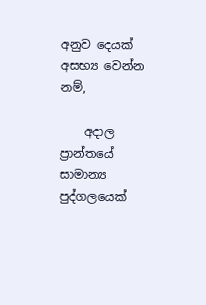අනුව දෙයක් අසභ්‍ය වෙන්න නම්,

    අදාල ප්‍රාන්තයේ සාමාන්‍ය පුද්ගලයෙක්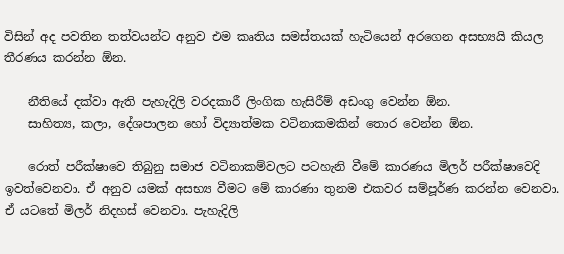විසින් අද පවතින තත්වයන්ට අනුව එම කෘතිය සමස්තයක් හැටියෙන් අරගෙන අසභ්‍යයි කියල තීරණය කරන්න ඕන.

    නීතියේ දක්වා ඇති පැහැදිලි වරදකාරී ලිංගික හැසිරීම් අඩංගු වෙන්න ඕන.
    සාහිත්‍ය, කලා, දේශපාලන හෝ විද්‍යාත්මක වටිනාකමකින් තොර වෙන්න ඕන.

    රොත් පරීක්ෂාවෙ තිබුනු සමාජ වටිනාකම්වලට පටහැනි වීමේ කාරණය මිලර් පරීක්ෂාවෙදි ඉවත්වෙනවා. ඒ අනුව යමක් අසභ්‍ය වීමට මේ කාරණා තුනම එකවර සම්පූර්ණ කරන්න වෙනවා. ඒ යටතේ මිලර් නිදහස් වෙනවා. පැහැදිලි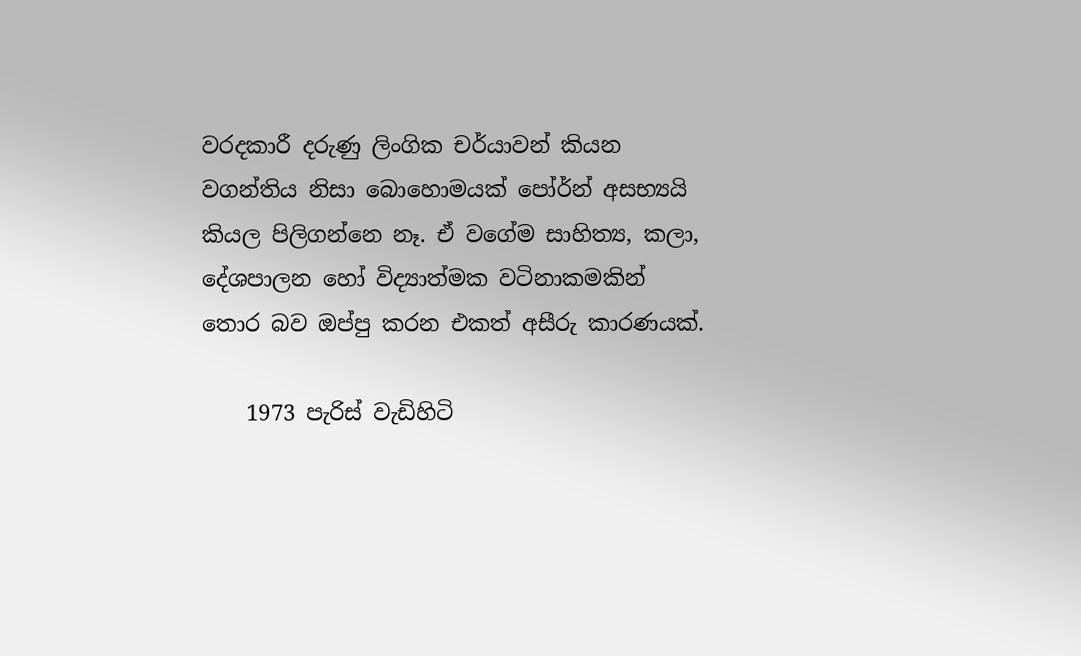වරදකාරී දරුණු ලිංගික චර්යාවන් කියන වගන්තිය නිසා බොහොමයක් පෝර්න් අසභ්‍යයි කියල පිලිගන්නෙ නෑ. ඒ වගේම සාහිත්‍ය, කලා, දේශපාලන හෝ විද්‍යාත්මක වටිනාකමකින් තොර බව ඔප්පු කරන එකත් අසීරු කාරණයක්.

    1973 පැරිස් වැඩිහිටි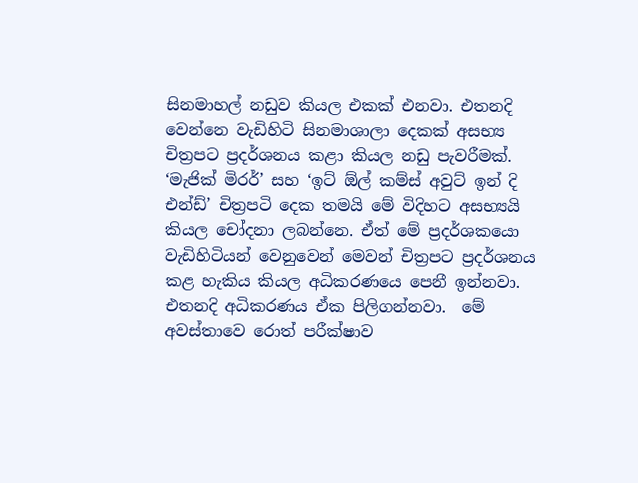සිනමාහල් නඩුව කියල එකක් එනවා. එතනදි වෙන්නෙ වැඩිහිටි සිනමාශාලා දෙකක් අසභ්‍ය චිත්‍රපට ප්‍රදර්ශනය කළා කියල නඩු පැවරීමක්. ‘මැජික් මිරර්’ සහ ‘ඉට් ඕල් කම්ස් අවුට් ඉන් දි එන්ඩ්’ චිත්‍රපටි දෙක තමයි මේ විදිහට අසභ්‍යයි කියල චෝදනා ලබන්නෙ. ඒත් මේ ප්‍රදර්ශකයො වැඩිහිටියන් වෙනුවෙන් මෙවන් චිත්‍රපට ප්‍රදර්ශනය කළ හැකිය කියල අධිකරණයෙ පෙනී ඉන්නවා. එතනදි අධිකරණය ඒක පිලිගන්නවා.  මේ අවස්තාවෙ රොත් පරීක්ෂාව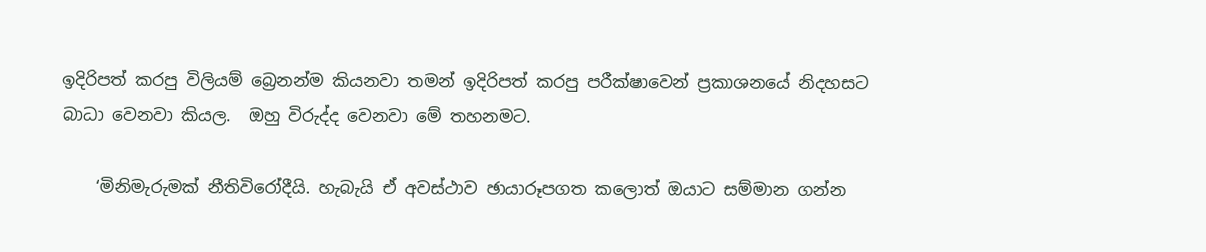ඉදිරිපත් කරපු විලියම් බ්‍රෙනන්ම කියනවා තමන් ඉදිරිපත් කරපු පරීක්ෂාවෙන් ප්‍රකාශනයේ නිදහසට බාධා වෙනවා කියල.  ඔහු විරුද්ද වෙනවා මේ තහනමට.

    ‘මිනිමැරුමක් නීතිවිරෝදීයි. හැබැයි ඒ අවස්ථාව ඡායාරූපගත කලොත් ඔයාට සම්මාන ගන්න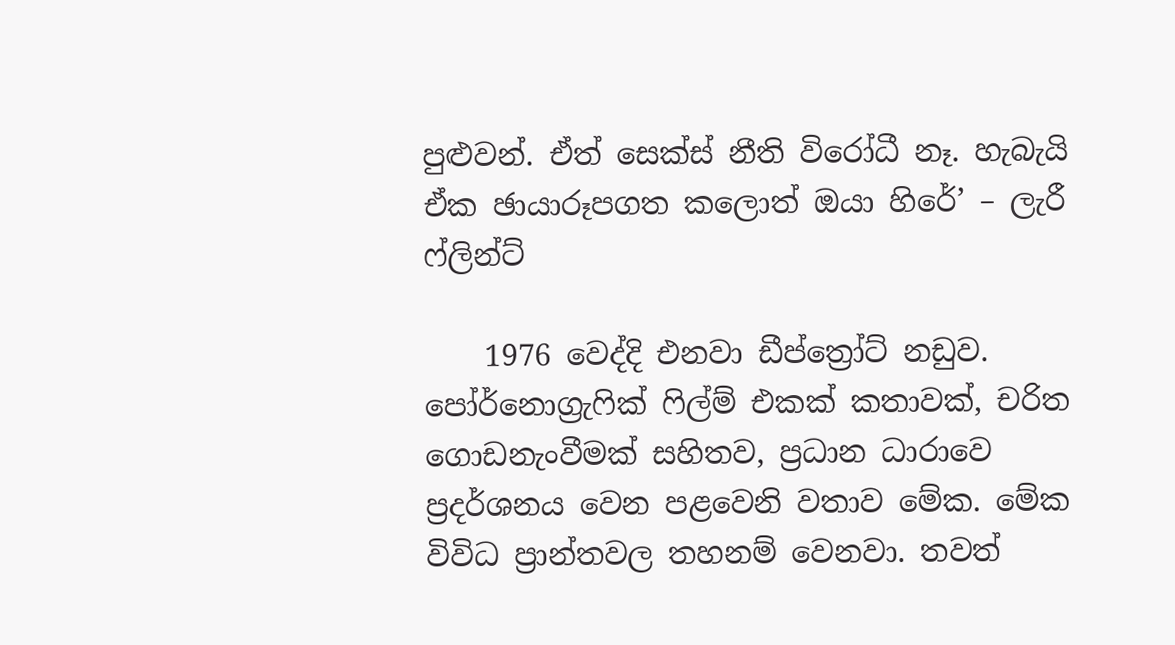පුළුවන්. ඒත් සෙක්ස් නීති විරෝධී නෑ. හැබැයි ඒක ඡායාරූපගත කලොත් ඔයා හිරේ’ – ලැරී ෆ්ලින්ට්

    1976 වෙද්දි එනවා ඩීප්ත්‍රෝට් නඩුව. පෝර්නොග්‍රැෆික් ෆිල්ම් එකක් කතාවක්, චරිත ගොඩනැංවීමක් සහිතව, ප්‍රධාන ධාරාවෙ ප්‍රදර්ශනය වෙන පළවෙනි වතාව මේක. මේක විවිධ ප්‍රාන්තවල තහනම් වෙනවා. තවත්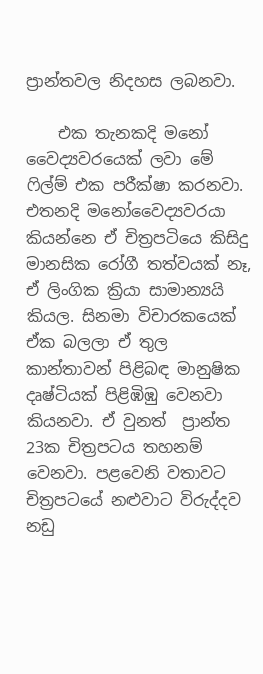ප්‍රාන්තවල නිදහස ලබනවා.

    එක තැනකදි මනෝ වෛද්‍යවරයෙක් ලවා මේ ෆිල්ම් එක පරීක්ෂා කරනවා. එතනදි මනෝවෛද්‍යවරයා කියන්නෙ ඒ චිත්‍රපටියෙ කිසිදු මානසික රෝගී තත්වයක් නෑ, ඒ ලිංගික ක්‍රියා සාමාන්‍යයි කියල. සිනමා විචාරකයෙක් ඒක බලලා ඒ තුල කාන්තාවන් පිළිබඳ මානුෂික දෘෂ්ටියක් පිළිඹිඹු වෙනවා කියනවා. ඒ වුනත්  ප්‍රාන්ත 23ක චිත්‍රපටය තහනම් වෙනවා. පළවෙනි වතාවට චිත්‍රපටයේ නළුවාට විරුද්දව නඩු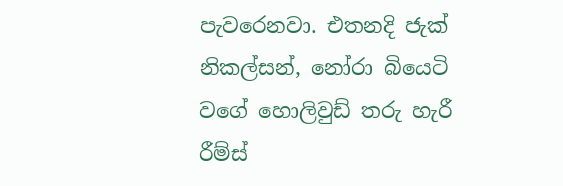පැවරෙනවා. එතනදි ජැක් නිකල්සන්, නෝරා බියෙටි වගේ හොලිවුඩ් තරු හැරී රීම්ස්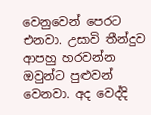වෙනුවෙන් පෙරට එනවා. උසාවි තීන්දුව ආපහු හරවන්න ඔවුන්ට පුළුවන් වෙනවා. අද වෙද්දි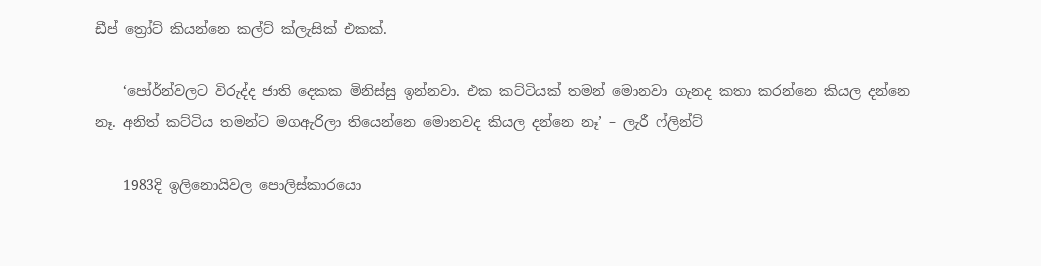ඩීප් ත්‍රෝට් කියන්නෙ කල්ට් ක්ලැසික් එකක්.

    ‘පෝර්න්වලට විරුද්ද ජාති දෙකක මිනිස්සු ඉන්නවා. එක කට්ටියක් තමන් මොනවා ගැනද කතා කරන්නෙ කියල දන්නෙ නෑ. අනිත් කට්ටිය තමන්ට මගඇරිලා තියෙන්නෙ මොනවද කියල දන්නෙ නෑ’ – ලැරී ෆ්ලින්ට්

    1983දි ඉලිනොයිවල පොලිස්කාරයො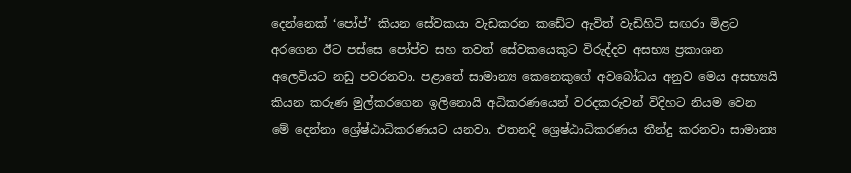දෙන්නෙක් ‘පෝප්’ කියන සේවකයා වැඩකරන කඩේට ඇවිත් වැඩිහිටි සඟරා මිළට අරගෙන ඊට පස්සෙ පෝප්ව සහ තවත් සේවකයෙකුට විරුද්දව අසභ්‍ය ප්‍රකාශන අලෙවියට නඩු පවරනවා. පළාතේ සාමාන්‍ය කෙනෙකුගේ අවබෝධය අනුව මෙය අසභ්‍යයි කියන කරුණ මුල්කරගෙන ඉලිනොයි අධිකරණයෙන් වරදකරුවන් විදිහට නියම වෙන මේ දෙන්නා ශ්‍රේෂ්ඨාධිකරණයට යනවා. එතනදි ශ්‍රෙෂ්ඨාධිකරණය තීන්දු කරනවා සාමාන්‍ය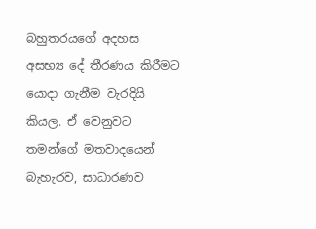බහුතරයගේ අදහස අසභ්‍ය දේ තීරණය කිරීමට යොදා ගැනීම වැරදියි කියල. ඒ වෙනුවට තමන්ගේ මතවාදයෙන් බැහැරව, සාධාරණව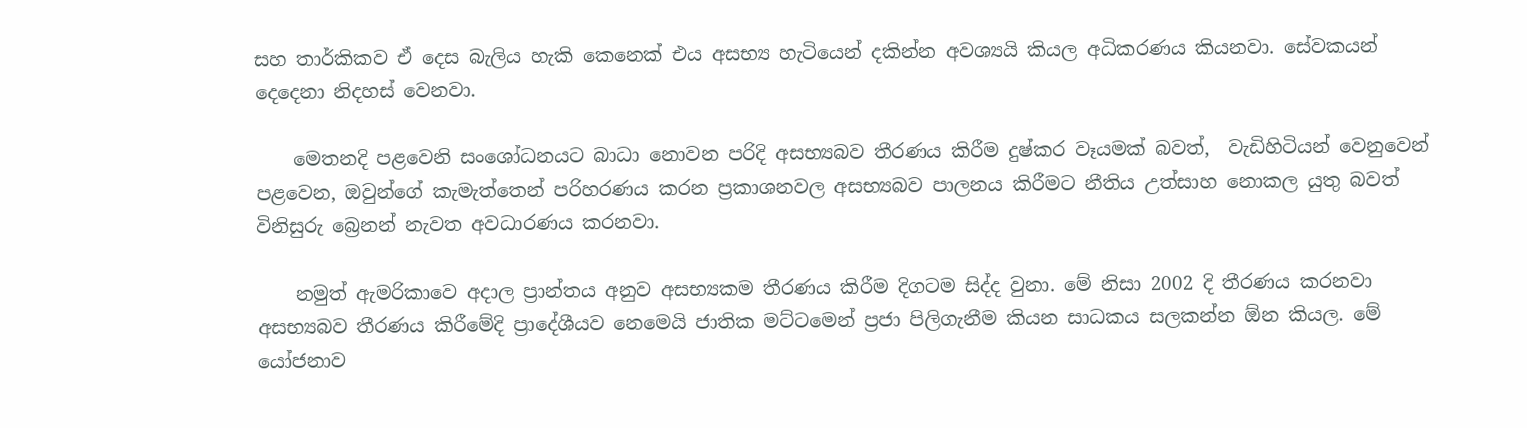සහ තාර්කිකව ඒ දෙස බැලිය හැකි කෙනෙක් එය අසභ්‍ය හැටියෙන් දකින්න අවශ්‍යයි කියල අධිකරණය කියනවා. සේවකයන් දෙදෙනා නිදහස් වෙනවා.

    මෙතනදි පළවෙනි සංශෝධනයට බාධා නොවන පරිදි අසභ්‍යබව තීරණය කිරීම දුෂ්කර වෑයමක් බවත්,  වැඩිහිටියන් වෙනුවෙන් පළවෙන, ඔවුන්ගේ කැමැත්තෙන් පරිහරණය කරන ප්‍රකාශනවල අසභ්‍යබව පාලනය කිරීමට නීතිය උත්සාහ නොකල යුතු බවත් විනිසුරු බ්‍රෙනන් නැවත අවධාරණය කරනවා.

    නමුත් ඇමරිකාවෙ අදාල ප්‍රාන්තය අනුව අසභ්‍යකම තීරණය කිරීම දිගටම සිද්ද වුනා. මේ නිසා 2002 දි තීරණය කරනවා අසභ්‍යබව තීරණය කිරීමේදි ප්‍රාදේශීයව නෙමෙයි ජාතික මට්ටමෙන් ප්‍රජා පිලිගැනීම කියන සාධකය සලකන්න ඕන කියල. මේ යෝජනාව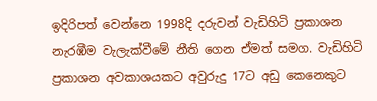ඉදිරිපත් වෙන්නෙ 1998දි දරුවන් වැඩිහිටි ප්‍රකාශන නැරඹීම වැලැක්වීමේ නීති ගෙන ඒමත් සමග. වැඩිහිටි ප්‍රකාශන අවකාශයකට අවුරුදු 17ට අඩු කෙනෙකුට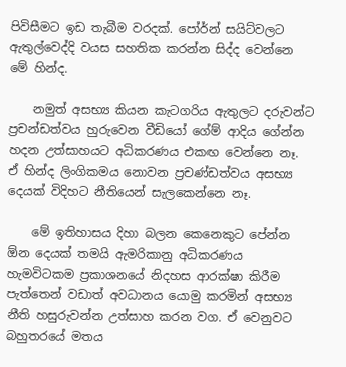පිවිසීමට ඉඩ තැබීම වරදක්. පෝර්න් සයිට්වලට ඇතුල්වෙද්දි වයස සහතික කරන්න සිද්ද වෙන්නෙ මේ හින්ද.

    නමුත් අසභ්‍ය කියන කැටගරිය ඇතුලට දරුවන්ට ප්‍රචන්ඩත්වය හුරුවෙන වීඩියෝ ගේම් ආදිය ගේන්න හදන උත්සාහයට අධිකරණය එකඟ වෙන්නෙ නෑ.  ඒ හින්ද ලිංගිකමය නොවන ප්‍රචණ්ඩත්වය අසභ්‍ය දෙයක් විදිහට නීතියෙන් සැලකෙන්නෙ නෑ.

    මේ ඉතිහාසය දිහා බලන කෙනෙකුට පේන්න ඕන දෙයක් තමයි ඇමරිකානු අධිකරණය හැමවිටකම ප්‍රකාශනයේ නිදහස ආරක්ෂා කිරීම පැත්තෙන් වඩාත් අවධානය යොමු කරමින් අසභ්‍ය නීති හසුරුවන්න උත්සාහ කරන වග. ඒ වෙනුවට බහුතරයේ මතය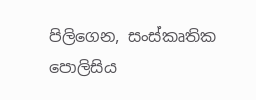පිලිගෙන, සංස්කෘතික පොලිසිය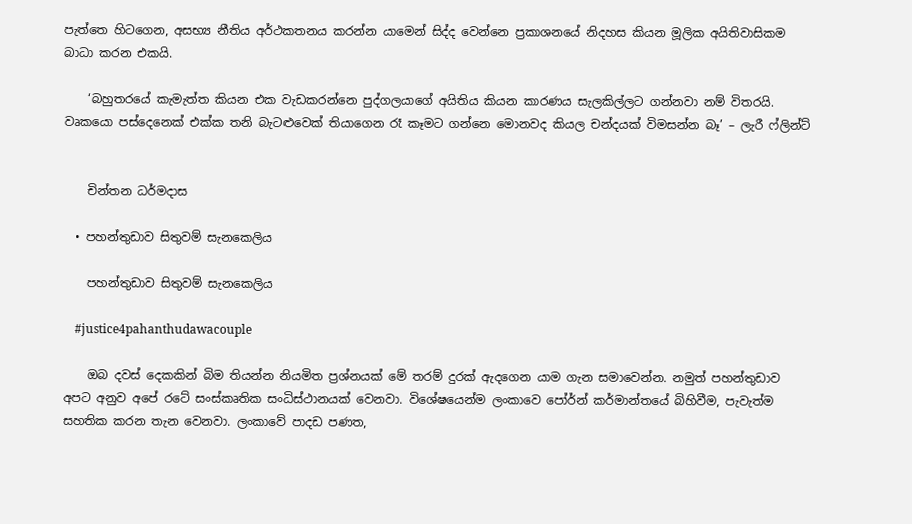පැත්තෙ හිටගෙන, අසභ්‍ය නීතිය අර්ථකතනය කරන්න යාමෙන් සිද්ද වෙන්නෙ ප්‍රකාශනයේ නිදහස කියන මූලික අයිතිවාසිකම බාධා කරන එකයි.

    ‘බහුතරයේ කැමැත්ත කියන එක වැඩකරන්නෙ පුද්ගලයාගේ අයිතිය කියන කාරණය සැලකිල්ලට ගන්නවා නම් විතරයි. වෘකයො පස්දෙනෙක් එක්ක තනි බැටළුවෙක් තියා‌ගෙන රෑ කෑමට ගන්නෙ මොනවද කියල චන්දයක් විමසන්න බෑ’ – ලැරී ෆ්ලින්ට්


    චින්තන ධර්මදාස

  • පහන්තුඩාව සිතුවම් සැනකෙලිය

    පහන්තුඩාව සිතුවම් සැනකෙලිය

    #justice4pahanthudawacouple

    ඔබ දවස් දෙකකින් බිම තියන්න නියමිත ප්‍රශ්නයක් මේ තරම් දුරක් ඇදගෙන යාම ගැන සමා‍වෙන්න. නමුත් පහන්තුඩාව අපට අනුව අපේ රටේ සංස්කෘතික සංධිස්ථානයක් වෙනවා. විශේෂයෙන්ම ලංකාවෙ පෝර්න් කර්මාන්තයේ බිහිවීම, පැවැත්ම සහතික කරන තැන වෙනවා. ලංකාවේ පාදඩ පණත,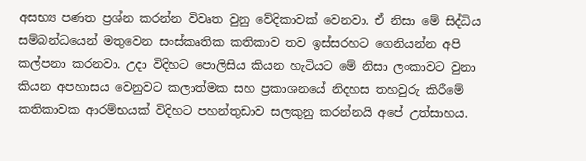අසභ්‍ය පණත ප්‍රශ්න කරන්න විවෘත වුනු වේදිකාවක් වෙනවා. ඒ නිසා මේ සිද්ධිය සම්බන්ධයෙන් මතුවෙන සංස්කෘතික කතිකාව තව ඉස්සරහට ගෙනියන්න අපි කල්පනා කරනවා. උදා විදිහට පොලිසිය කියන හැටියට මේ නිසා ලංකාවට වුනා කියන අපහාසය වෙනුවට කලාත්මක සහ ප්‍රකාශනයේ නිදහස තහවුරු කිරීමේ කතිකාවක ආරම්භයක් විදිහට පහන්තුඩාව සලකුනු කරන්නයි අපේ උත්සාහය.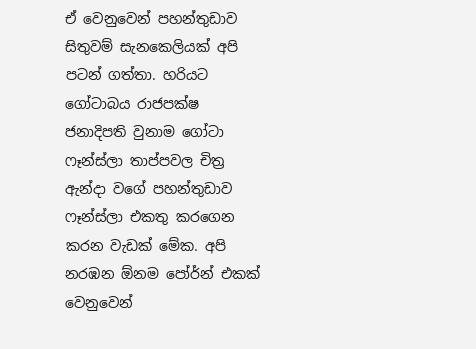ඒ වෙනුවෙන් පහන්තුඩාව සිතුවම් සැනකෙලියක් අපි පටන් ගත්තා. හරියට ගෝටාබය රාජපක්ෂ ජනාදිපති වුනාම ගෝටා ෆෑන්ස්ලා තාප්පවල චිත්‍ර ඇන්දා වගේ පහන්තුඩාව ෆෑන්ස්ලා එකතු කරගෙන කරන වැඩක් මේක. අපි නරඹන ඕනම පෝර්න් එකක් වෙනුවෙන්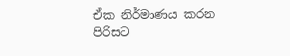ඒක නිර්මාණය කරන පිරිසට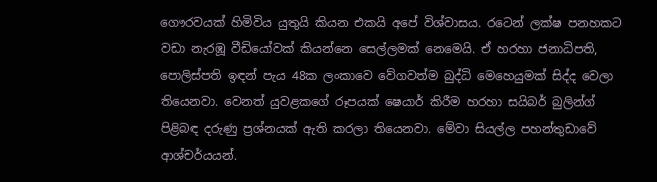ගෞරවයක් හිමිවිය යුතුයි කියන එකයි අපේ විශ්වාසය. රටෙන් ලක්ෂ පනහකට වඩා නැරඹූ වීඩියෝවක් කියන්නෙ සෙල්ලමක් නෙමෙයි. ඒ හරහා ජනාධිපති, පොලිස්පති ඉඳන් පැය 48ක ලංකාවෙ වේගවත්ම බුද්ධි මෙහෙයුමක් සිද්ද වෙලා තියෙනවා. වෙනත් යුවළකගේ රූපයක් ෂෙයාර් කිරීම හරහා සයිබර් බුලින්ග් පිළිබඳ දරුණු ප්‍රශ්නයක් ඇති කරලා තියෙනවා. මේවා සියල්ල පහන්තුඩාවේ ආශ්චර්යයන්.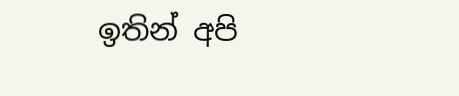ඉතින් අපි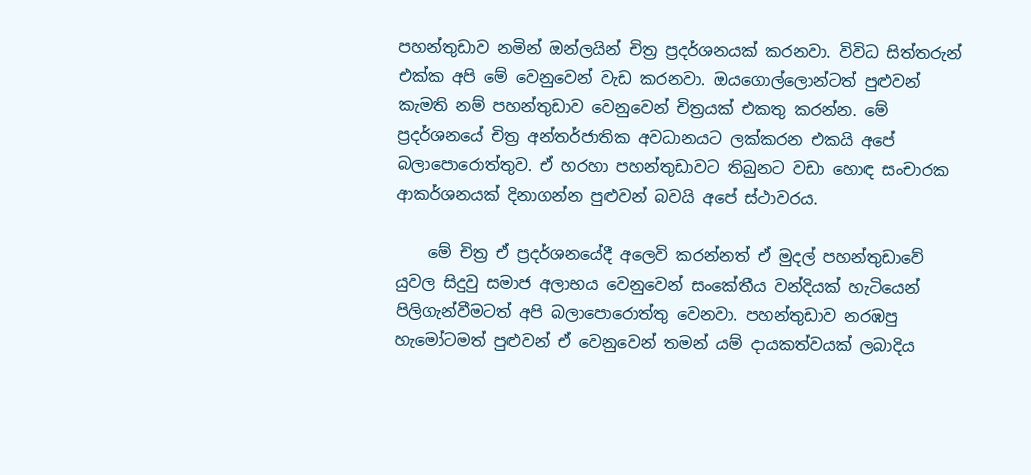පහන්තුඩාව නමින් ඔන්ලයින් චිත්‍ර ප්‍රදර්ශනයක් කරනවා. විවිධ සිත්තරුන් එක්ක අපි මේ වෙනුවෙන් වැඩ කරනවා. ඔයගොල්ලොන්ටත් පුළුවන් කැමති නම් පහන්තුඩාව වෙනුවෙන් චිත්‍රයක් එකතු කරන්න. මේ ප්‍රදර්ශනයේ චිත්‍ර අන්තර්ජාතික අවධානයට ලක්කරන එකයි අපේ බලාපොරොත්තුව. ඒ හරහා පහන්තුඩාවට තිබුනට වඩා හොඳ සංචාරක ආකර්ශනයක් දිනාගන්න පුළුවන් බවයි අපේ ස්ථාවරය.

    මේ චිත්‍ර ඒ ප්‍රදර්ශනයේදී අලෙවි කරන්නත් ඒ මුදල් පහන්තුඩාවේ යුවල සිදුවු සමාජ අලාභය වෙනුවෙන් සංකේතීය වන්දියක් හැටියෙන් පිලිගැන්වීමටත් අපි බලාපොරොත්තු වෙනවා. පහන්තුඩාව නරඹපු හැමෝටමත් පුළුවන් ඒ වෙනුවෙන් තමන් යම් දායකත්වයක් ලබාදිය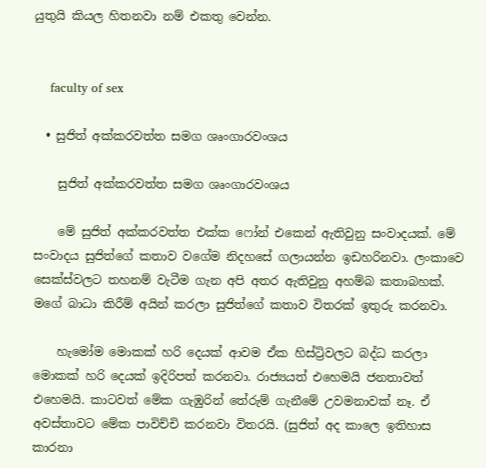යුතුයි කියල හිතනවා නම් එකතු වෙන්න.


    faculty of sex

  • සුජිත් අක්කරවත්ත සමග ශෘංගාරවංශය

    සුජිත් අක්කරවත්ත සමග ශෘංගාරවංශය

    මේ සුජිත් අක්කරවත්ත එක්ක ෆෝන් එකෙන් ඇතිවුනු සංවාදයක්. මේ සංවාදය සුජිත්ගේ කතාව වගේම නිදහසේ ගලායන්න ඉඩහරිනවා. ලංකාවෙ සෙක්ස්වලට තහනම් වැටීම ගැන අපි අතර ඇතිවුනු අහම්බ කතාබහක්. මගේ බාධා කිරීම් අයින් කරලා සුජිත්ගේ කතාව විතරක් ඉතුරු කරනවා.

    හැමෝම මොකක් හරි දෙයක් ආවම ඒක හිස්ට්‍රිවලට බද්ධ කරලා මොකක් හරි දෙයක් ඉදිරිපත් කරනවා. රාජ්‍යයත් එහෙමයි ජනතාවත් එහෙමයි. කාටවත් මේක ගැඹුරින් තේරුම් ගැනීමේ උවමනාවක් නෑ. ඒ අවස්තාවට මේක පාවිච්චි කරනවා විතරයි. (සුජිත් අද කාලෙ ඉතිහාස කාරනා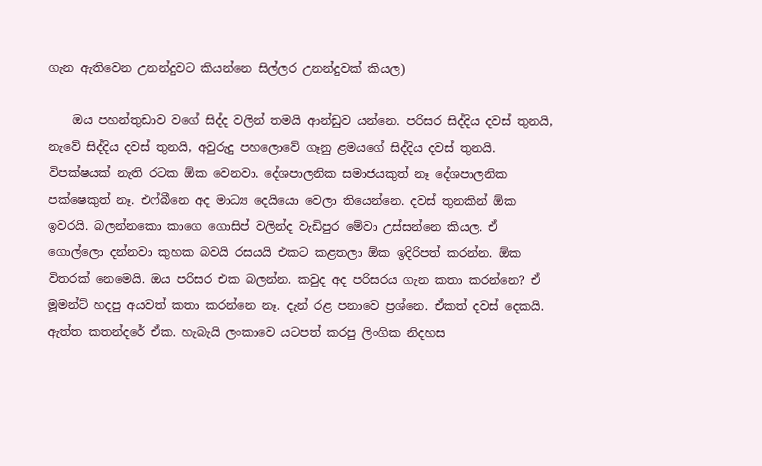ගැන ඇතිවෙන උනන්දුවට කියන්නෙ සිල්ලර උනන්දුවක් කියල)

    ඔය පහන්තුඩාව වගේ සිද්ද වලින් තමයි ආන්ඩුව යන්නෙ. පරිසර සිද්දිය දවස් තුනයි, නැවේ සිද්දිය දවස් තුනයි, අවුරුදු පහලොවේ ගෑනු ළමයගේ සිද්දිය දවස් තුනයි. විපක්ෂයක් නැති රටක ඕක වෙනවා. දේශපාලනික සමාජයකුත් නෑ දේශපාලනික පක්ෂෙකුත් නෑ. එෆ්බීනෙ අද මාධ්‍ය දෙයියො වෙලා තියෙන්නෙ. දවස් තුනකින් ඕක ඉවරයි. බලන්නකො කාගෙ ගොසිප් වලින්ද වැඩිපුර මේවා උස්සන්නෙ කියල. ඒ ගොල්ලො දන්නවා කුහක බවයි රසයයි එකට කළතලා ඕක ඉදිරිපත් කරන්න. ඕක විතරක් නෙමෙයි. ඔය පරිසර එක බලන්න. කවුද අද පරිසරය ගැන කතා කරන්නෙ? ඒ මූමන්ට් හදපු අයවත් කතා කරන්නෙ නෑ. දැන් රළ පනාවෙ ප්‍රශ්නෙ. ඒකත් දවස් දෙකයි. ඇත්ත කතන්දරේ ඒක. හැබැයි ලංකාවෙ යටපත් කරපු ලිංගික නිදහස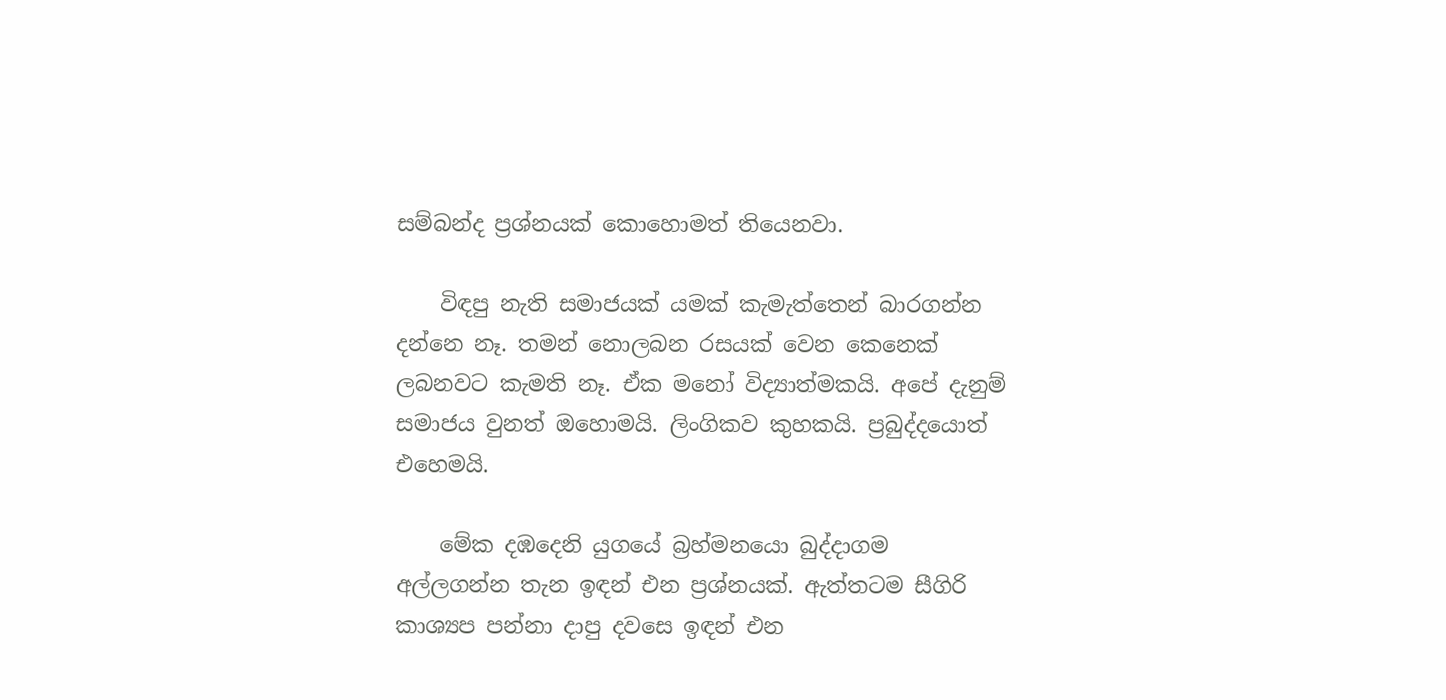සම්බන්ද ප්‍රශ්නයක් කොහොමත් තියෙනවා.

    විඳපු නැති සමාජයක් යමක් කැමැත්තෙන් බාරගන්න දන්නෙ නෑ. තමන් නොලබන රසයක් වෙන කෙනෙක් ලබනවට කැමති නෑ. ඒක ‍මනෝ විද්‍යාත්මකයි. අපේ දැනුම් සමාජය වුනත් ඔහොමයි. ලිංගිකව කුහකයි. ප්‍රබුද්දයොත් එහෙමයි.

    මේක දඹදෙනි යුගයේ බ්‍රහ්මනයො බුද්දාගම අල්ලගන්න තැන ඉඳන් එන ප්‍රශ්නයක්. ඇත්තටම සීගිරි කාශ්‍යප පන්නා දාපු දවස‍ෙ ඉඳන් එන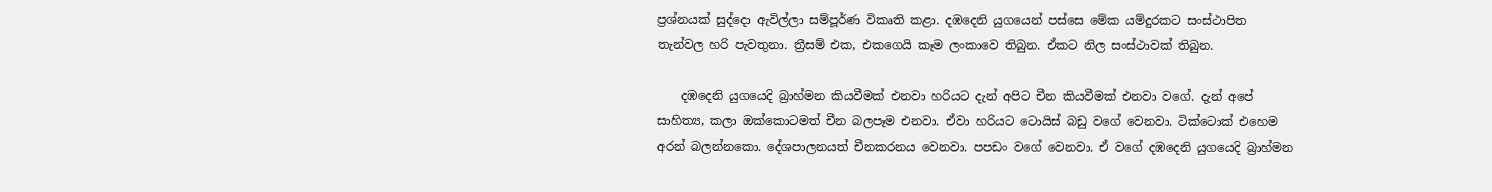ප්‍රශ්නයක් සුද්දො ඇවිල්ලා සම්පූර්ණ විකෘති කළා. දඹදෙනි යුගයෙන් පස්සෙ මේක යම්දුරකට සංස්ථාපිත තැන්වල හරි පැවතුනා. ත්‍රීසම් එක, එකගෙයි කෑම ලංකාවෙ තිබුන. ඒකට නිල සංස්ථාවක් තිබුන.

    දඹදෙනි යුගයෙදි බ්‍රාහ්මන කියවීමක් එනවා හරියට දැන් අපිට චීන කියවීමක් එනවා වගේ. දැන් අපේ සාහිත්‍ය, කලා ඔක්කොටමත් චීන බලපෑම එනවා. ඒවා හරියට ටොයිස් බඩු වගේ වෙනවා. ටික්ටොක් එහෙම අරන් බලන්නකො. දේශපාලනයත් චීනකරනය වෙනවා. පපඩං වගේ වෙනවා. ඒ වගේ දඹදෙනි යුගයෙදි බ්‍රාහ්මන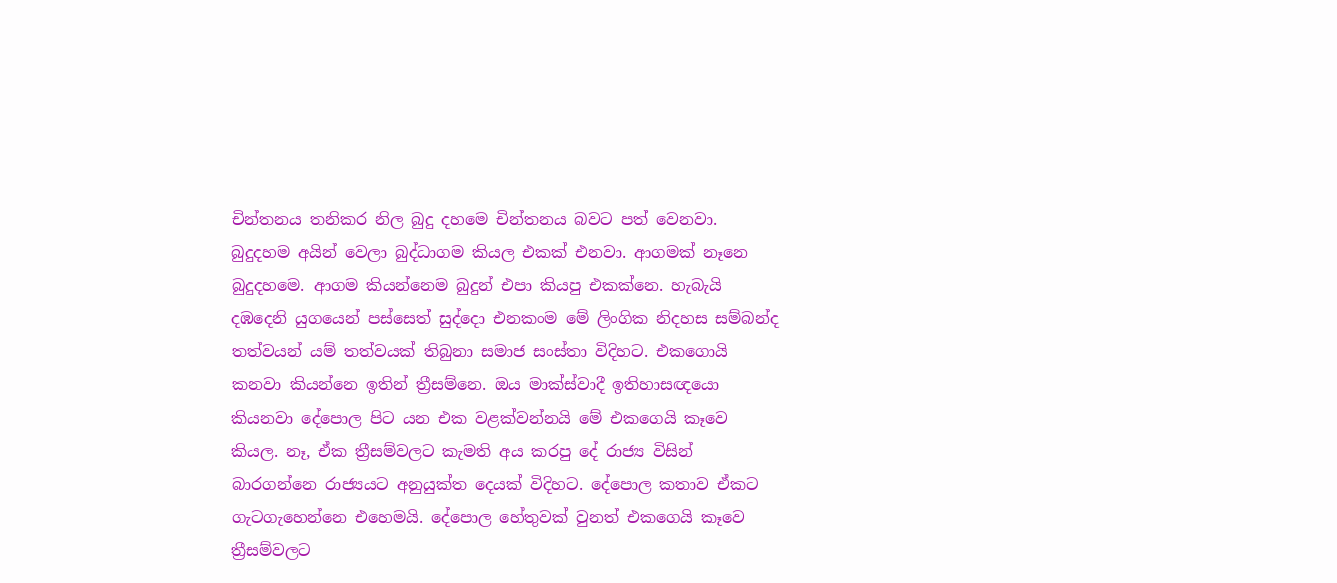චින්තනය තනිකර නිල බුදු දහමෙ චින්තනය බවට පත් වෙනවා. බුදුදහම අයින් වෙලා බුද්ධාගම කියල එකක් ‍එනවා. ආගමක් නෑනෙ බුදුදහමෙ. ආගම කියන්නෙම බුදුන් එපා කියපු එකක්නෙ. හැබැයි දඹදෙනි යුගයෙන් පස්සෙත් සුද්දො එනකංම මේ ලිංගික නිදහස සම්බන්ද තත්වයන් යම් තත්වයක් තිබුනා සමාජ සංස්තා විදිහට. එකගොයි කනවා කියන්නෙ ඉතින් ත්‍රීසම්නෙ. ඔය මාක්ස්වාදී ඉතිහාසඥයො කියනවා දේපොල පිට යන එක වළක්වන්නයි මේ එකගෙයි කෑවෙ කියල. නෑ, ඒක ත්‍රීසම්වලට කැමති අය කරපු දේ රාජ්‍ය විසින් බාරගන්නෙ රාජ්‍යයට අනුයුක්ත දෙයක් විදිහට. දේපොල කතාව ඒකට ගැටගැහෙන්නෙ එහෙමයි. දේපොල හේතුවක් වුනත් එකගෙයි කෑවෙ ත්‍රීසම්වලට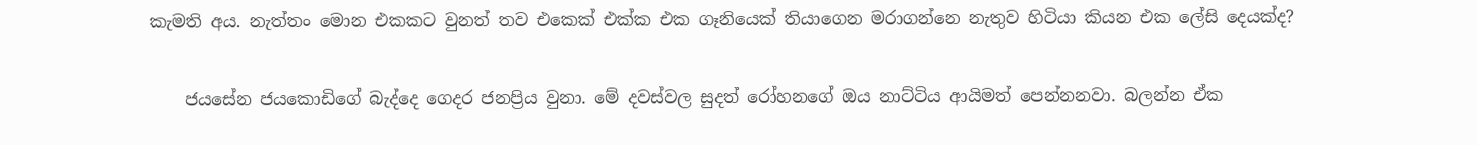කැමති අය. නැත්තං මොන එකකට වුනත් තව එකෙක් එක්ක එක ගෑනියෙක් තියාගෙන මරාගන්නෙ නැතුව හිටියා කියන එක ලේසි දෙයක්ද?

    ජයසේන ජයකොඩිගේ බැද්දෙ ගෙදර ජනප්‍රිය වුනා. මේ දවස්වල සුදත් රෝහනගේ ඔය නාට්ටිය ආයිමත් පෙන්නනවා. බලන්න ඒක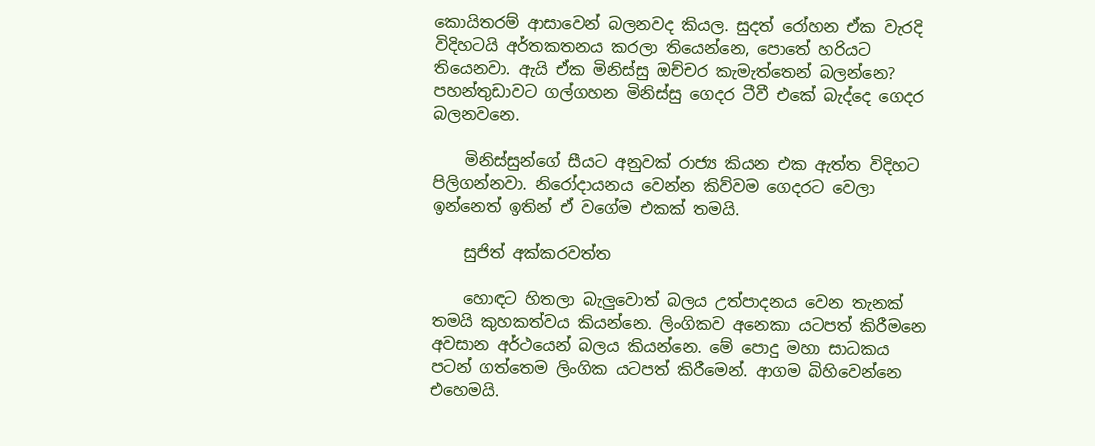කොයිතරම් ආසාවෙන් බලනවද කියල. සුදත් රෝහන ඒක වැරදි විදිහටයි අර්තකතනය කරලා තියෙන්නෙ, පොතේ හරියට තියෙනවා. ඇයි ඒක මිනිස්සු ඔච්චර කැමැත්තෙන් බලන්නෙ? පහන්තුඩාවට ගල්ගහන මිනිස්සු ගෙදර ටීවී එකේ බැද්දෙ ගෙදර බලනවනෙ.

    මිනිස්සුන්ගේ සීයට අනුවක් රාජ්‍ය කියන එක ඇත්ත විදිහට පිලිගන්නවා. නිරෝදායනය වෙන්න කිව්වම ගෙදරට වෙලා ඉන්නෙත් ඉතින් ඒ වගේම එකක් තමයි.

    සුජිත් අක්කරවත්ත

    හොඳට හිතලා බැලුවොත් බලය උත්පාදනය වෙන තැනක් තමයි කුහකත්වය කියන්නෙ. ලිංගිකව අනෙකා යටපත් කිරීමනෙ අවසාන අර්ථයෙන් බලය කියන්නෙ. මේ පොදු මහා සාධකය පටන් ගත්තෙම ලිංගික යටපත් කිරීමෙන්. ආගම බිහිවෙන්නෙ එහෙමයි.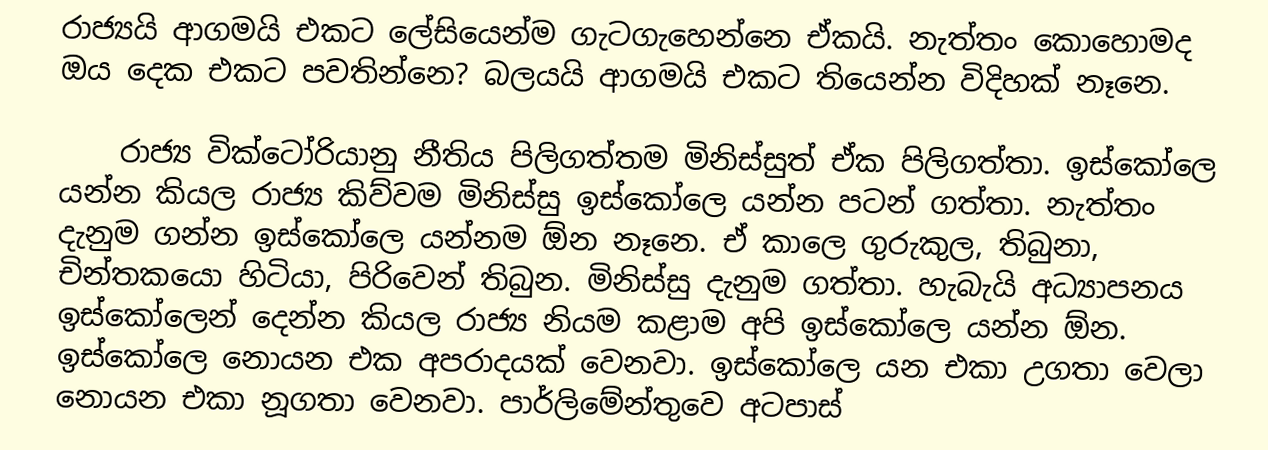රාජ්‍යයි ආගමයි එකට ලේසියෙන්ම ගැටගැහෙන්නෙ ඒකයි. නැත්තං කොහොමද ඔය දෙක එකට පවතින්නෙ? බලයයි ආගමයි එකට තියෙන්න විදිහක් නෑනෙ.

    රාජ්‍ය වික්ටෝරියානු නීතිය පිලිගත්තම මිනිස්සුත් ඒක පිලිගත්තා. ඉස්කෝලෙ යන්න කියල රාජ්‍ය කිව්වම මිනිස්සු ඉස්කෝලෙ යන්න පටන් ගත්තා. නැත්තං දැනුම ගන්න ඉස්කෝලෙ යන්නම ඕන නෑනෙ. ඒ කාලෙ ගුරුකුල, තිබුනා, චින්තකයො හිටියා, පිරිවෙන් තිබුන. මිනිස්සු දැනුම ගත්තා. හැබැයි අධ්‍යාපනය ඉස්කෝලෙන් දෙන්න කියල රාජ්‍ය නියම කළාම අපි ඉස්කෝලෙ යන්න ඕන. ඉස්කෝලෙ නොයන එක අපරාදයක් වෙනවා. ඉස්කෝලෙ යන එකා උගතා වෙලා නොයන එකා නූගතා වෙනවා. පාර්ලිමේන්තුවෙ අටපාස්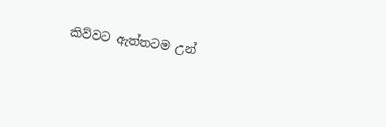කිව්ව‍ට ඇත්තටම උන්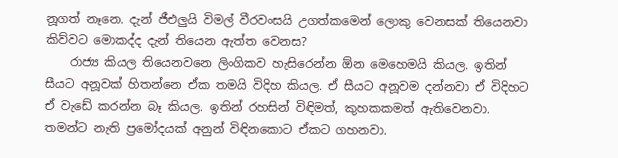නූගත් නෑනෙ. දැන් ජීඑලුයි විමල් වීරවංසයි උගත්කමෙන් ලොකු වෙනසක් තියෙනවා කිව්වට මොකද්ද දැන් තියෙන ඇත්ත වෙනස?
    රාජ්‍ය කියල තියෙනවනෙ ලිංගිකව හැසිරෙන්න ඕන මෙහෙමයි කියල. ඉතින් සීයට අනූවක් හිතන්නෙ ඒක තමයි විදිහ කියල. ඒ සීයට අනූවම දන්නවා ඒ විදිහට ඒ වැඩේ කරන්න බෑ කියල. ඉතින් රහසින් විඳිමත්, කුහකකමත් ඇතිවෙනවා. තමන්ට නැති ප්‍රමෝදයක් අනුන් විඳිනකොට ඒකට ගහනවා.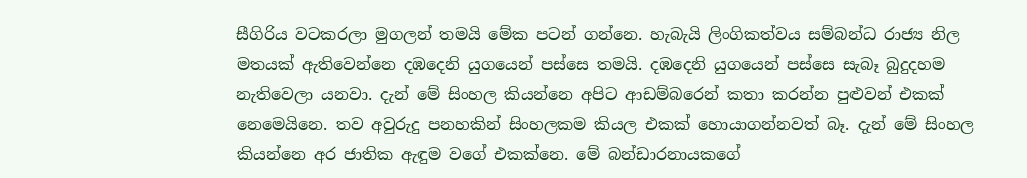සීගිරිය වටකරලා මුගලන් තමයි මේක පටන් ගන්නෙ. හැබැයි ලිංගිකත්වය සම්බන්ධ රාජ්‍ය නිල මතයක් ඇතිවෙන්නෙ දඹදෙනි යුගයෙන් පස්සෙ තමයි. දඹදෙනි යුගයෙන් පස්සෙ සැබෑ බුදුදහම නැතිවෙලා යනවා. දැන් මේ සිංහල කියන්නෙ අපිට ආඩම්බරෙන් කතා කරන්න පුළුවන් එකක් නෙමෙයිනෙ. තව අවුරුදු පනහකින් සිංහලකම කියල එකක් හොයාගන්නවත් බෑ. දැන් මේ සිංහල කියන්නෙ අර ජාතික ඇඳුම වගේ එකක්නෙ. මේ බන්ඩාරනායකගේ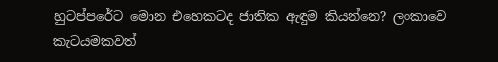හුටප්පරේට මොන එහෙකටද ජාතික ඇඳුම කියන්නෙ? ලංකාවෙ කැටයමකවත්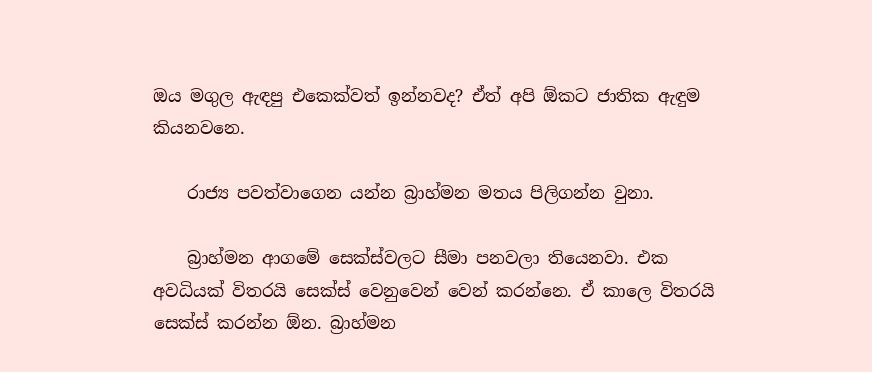ඔය මගුල ඇඳපු එකෙක්වත් ඉන්නවද? ඒත් අපි ඕකට ජාතික ඇඳුම කියනවනෙ.

    රාජ්‍ය පවත්වාගෙන යන්න බ්‍රාහ්මන මතය පිලිගන්න වුනා.

    බ්‍රාහ්මන ආගමේ සෙක්ස්වලට සීමා පනවලා තියෙනවා. එක අවධියක් විතරයි සෙක්ස් වෙනුවෙන් වෙන් කරන්නෙ. ඒ කාලෙ විතරයි සෙක්ස් කරන්න ඕන. බ්‍රාහ්මන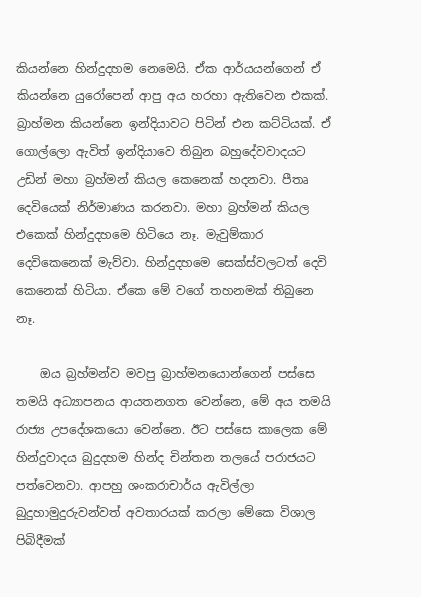කියන්නෙ හින්දුදහම නෙමෙයි. ඒක ආර්යයන්ගෙන් ඒ කියන්නෙ යුරෝපෙන් ආපු අය හරහා ඇතිවෙන එකක්. බ්‍රාහ්මන කියන්නෙ ඉන්දියාවට පිටින් එන කට්ටියක්. ඒ ගොල්ලො ඇවිත් ඉන්දියාවෙ තිබුන බහුදේවවාදයට උඩින් මහා බ්‍රහ්මන් කියල කෙනෙක් හදනවා. පීතෘ දෙවියෙක් නිර්මාණය කරනවා. මහා බ්‍රහ්මන් කියල එකෙක් හින්දුදහමෙ හිටියෙ නෑ. මැවුම්කාර දෙවිකෙනෙක් මැව්වා. හින්දුදහමෙ සෙක්ස්වලටත් දෙවි කෙනෙක් හිටියා. ඒකෙ මේ වගේ තහනමක් තිබුනෙ නෑ.

    ඔය බ්‍රහ්මන්ව මවපු බ්‍රාහ්මනයොන්ගෙන් පස්සෙ තමයි අධ්‍යාපනය ආයතනගත වෙන්නෙ, මේ අය තමයි රාජ්‍ය උපදේශකයො වෙන්නෙ. ඊට පස්සෙ කාලෙක මේ හින්දුවාදය බුදුදහම හින්ද චින්තන තලයේ පරාජයට පත්වෙනවා. ආපහු ශංකරාචාර්ය ඇවිල්ලා බුදුහාමුදුරුවන්වත් අවතාරයක් කරලා මේකෙ විශාල පිබිදීමක්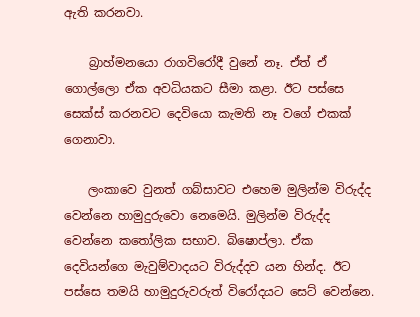ඇති කරනවා.

    බ්‍රාහ්මනයො රාගවිරෝදී වුනේ නෑ. ඒත් ඒ ගොල්ලො ඒක අවධියකට සීමා කළා. ඊට පස්සෙ සෙක්ස් කරනවට දෙවියො කැමති නෑ වගේ එකක් ගෙනාවා.

    ලංකාවෙ වුනත් ගබ්සාවට එහෙම මුලින්ම විරුද්ද වෙන්නෙ හාමුදුරුවො නෙමෙයි. මුලින්ම විරුද්ද වෙන්නෙ කතෝලික සභාව. බිෂොප්ලා. ඒක දෙවියන්ගෙ මැවුම්වාදයට විරුද්දව යන හින්ද. ඊට පස්සෙ තමයි හාමුදුරුවරුත් විරෝදයට සෙට් වෙන්නෙ.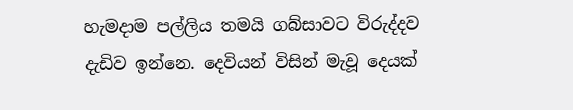හැමදාම පල්ලිය තමයි ගබ්සාවට විරුද්දව දැඩිව ඉන්නෙ. දෙවියන් විසින් මැවූ දෙයක්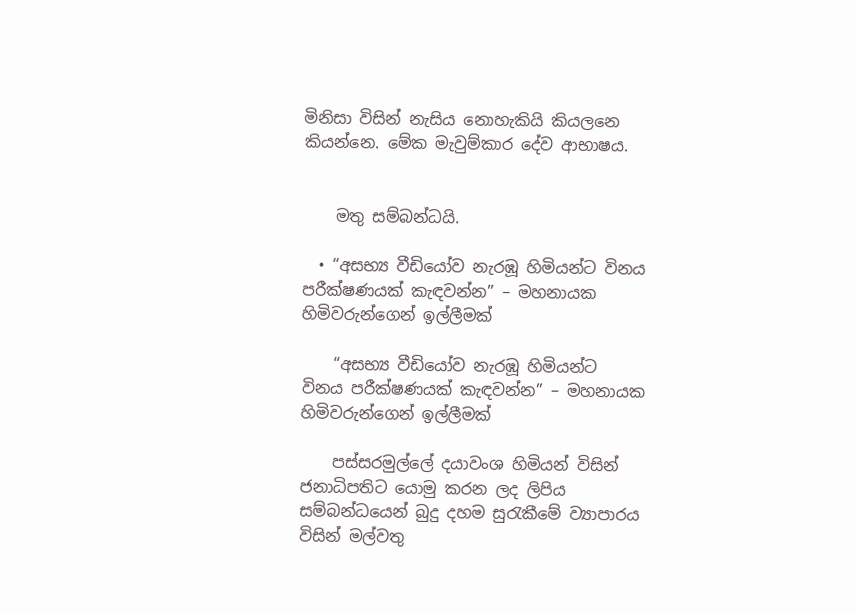මිනිසා විසින් නැසිය නොහැකියි කියලනෙ කියන්නෙ. මේක මැවුම්කාර දේව ආභාෂය.


    මතු සම්බන්ධයි.

  • “අසභ්‍ය වීඩියෝව නැරඹූ හිමියන්ට විනය පරීක්ෂණයක් කැඳවන්න” – මහනායක හිමිවරුන්ගෙන් ඉල්ලීමක්

    “අසභ්‍ය වීඩියෝව නැරඹූ හිමියන්ට විනය පරීක්ෂණයක් කැඳවන්න” – මහනායක හිමිවරුන්ගෙන් ඉල්ලීමක්

    පස්සරමුල්ලේ දයාවංශ හිමියන් විසින් ජනාධිපතිට යොමු කරන ලද ලිපිය සම්බන්ධයෙන් බුදු දහම සුරැකීමේ ව්‍යාපාරය විසින් මල්වතු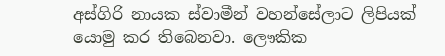අස්ගිරි නායක ස්වාමීන් වහන්සේලාට ලිපියක් යොමු කර තිබෙනවා. ලෞකික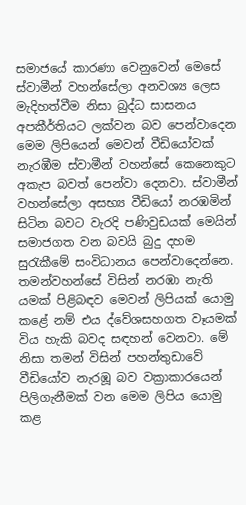සමාජයේ කාරණා වෙනුවෙන් මෙසේ ස්වාමීන් වහන්සේලා අනවශ්‍ය ලෙස මැදිහත්වීම නිසා බුද්ධ සාසනය අපකීර්තියට ලක්වන බව පෙන්වාදෙන මෙම ලිපියෙන් මෙවන් වීඩියෝවක් නැරඹීම ස්වාමීන් වහන්සේ කෙනෙකුට අකැප බවත් පෙන්වා දෙනවා. ස්වාමීන් වහන්සේලා අසභ්‍ය වීඩියෝ නරඹමින් සිටින බවට වැරදි පණිවුඩයක් මෙයින් සමාජගත වන බවයි බුදු දහම සුරැකීමේ සංවිධානය පෙන්වාදෙන්නෙ. තමන්වහන්සේ විසින් නරඹා නැති යමක් පිළිබඳව මෙවන් ලිපියක් යොමු කළේ නම් එය ද්වේශසහගත වෑයමක් විය හැකි බවද සඳහන් වෙනවා. මේ නිසා තමන් විසින් පහන්තුඩාවේ වීඩියෝව නැරඹූ බව වක්‍රාකාරයෙන් පිලිගැනීමක් වන මෙම ලිපිය යොමු කළ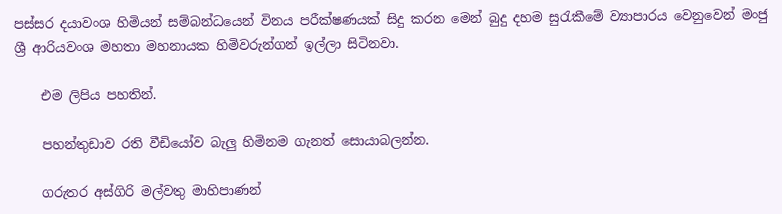පස්සර දයාවංශ හිමියන් සම්බන්ධයෙන් විනය පරීක්ෂණයක් සිදු කරන මෙන් ‍බුදු දහම සුරැකීමේ ව්‍යාපාරය වෙනුවෙන් මංජු ශ්‍රී ආරියවංශ මහතා මහනායක හිමිවරුන්ගන් ඉල්ලා සිටිනවා.

    එම ලිපිය පහතින්.

    පහන්තුඩාව රති වීඩියෝව බැලු හිමිනම ගැනත් සොයාබලන්න.

    ගරුතර අස්ගිරි මල්වතු මාහිපාණන්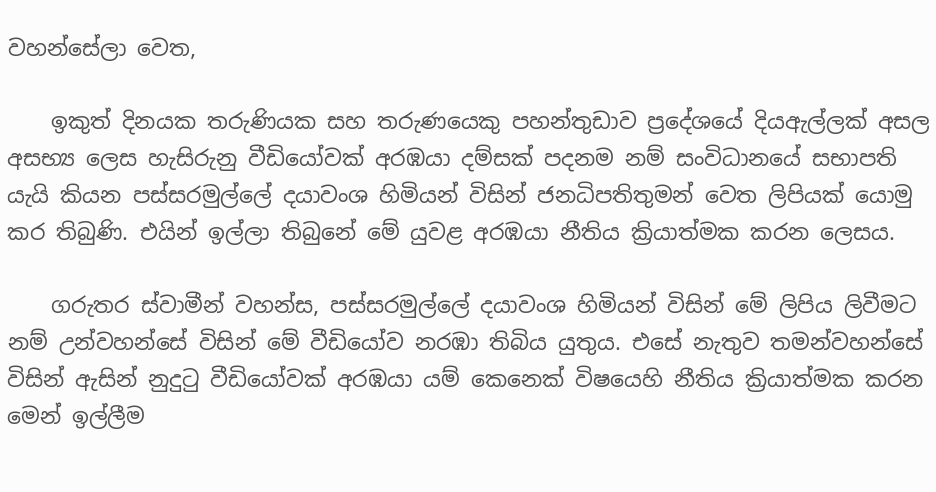වහන්සේලා වෙත,

    ඉකුත් දිනයක තරුණියක සහ තරුණයෙකු පහන්තුඩාව ප්‍රදේශ‍යේ දියඇල්ලක් අසල අසභ්‍ය ලෙස හැසිරුනු වීඩියෝවක් අරඹයා දම්සක් පදනම නම් සංවිධානයේ සභාපති යැයි කියන පස්සරමුල්ලේ දයාවංශ හිමියන් විසින් ජනධිපතිතුමන් වෙත ලිපියක් යොමු කර තිබුණි. එයින් ඉල්ලා තිබුනේ මේ යුවළ අරඹයා නීතිය ක්‍රියාත්මක කරන ලෙසය.

    ගරුතර ස්වාමීන් වහන්ස, පස්සරමුල්ලේ දයාවංශ හිමියන් විසින් මේ ලිපිය ලිවීමට නම් උන්වහන්සේ විසින් මේ වීඩියෝව නරඹා තිබිය යුතුය. එසේ නැතුව තමන්වහන්සේ විසින් ඇසින් නුදුටු වීඩියෝවක් අරඹයා යම් කෙනෙක් විෂයෙහි නීතිය ක්‍රියාත්මක කරන මෙන් ඉල්ලීම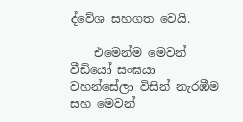ද්වේශ සහගත වෙයි.

    එමෙන්ම මෙවන් වීඩියෝ සංඝයා වහන්සේලා විසින් නැරඹීම සහ මෙවන්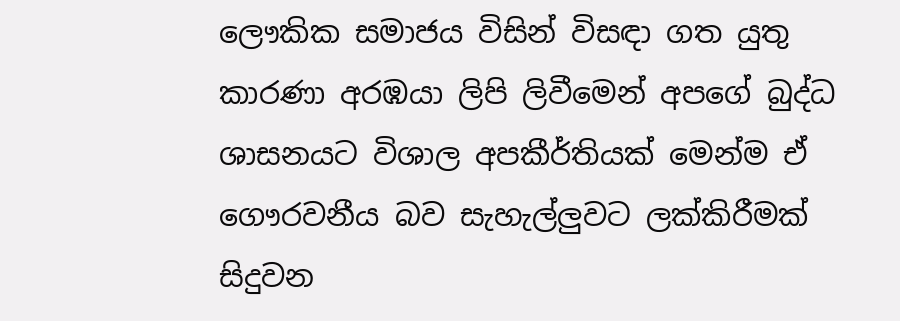ලෞකික සමාජය විසින් විසඳා ගත යුතු කාරණා අරඹයා ලිපි ලිවීමෙන් අපගේ බුද්ධ ශාසනයට විශාල අපකීර්තියක් මෙන්ම ඒ ගෞරවනීය බව සැහැල්ලුවට ලක්කිරීමක් සිදුවන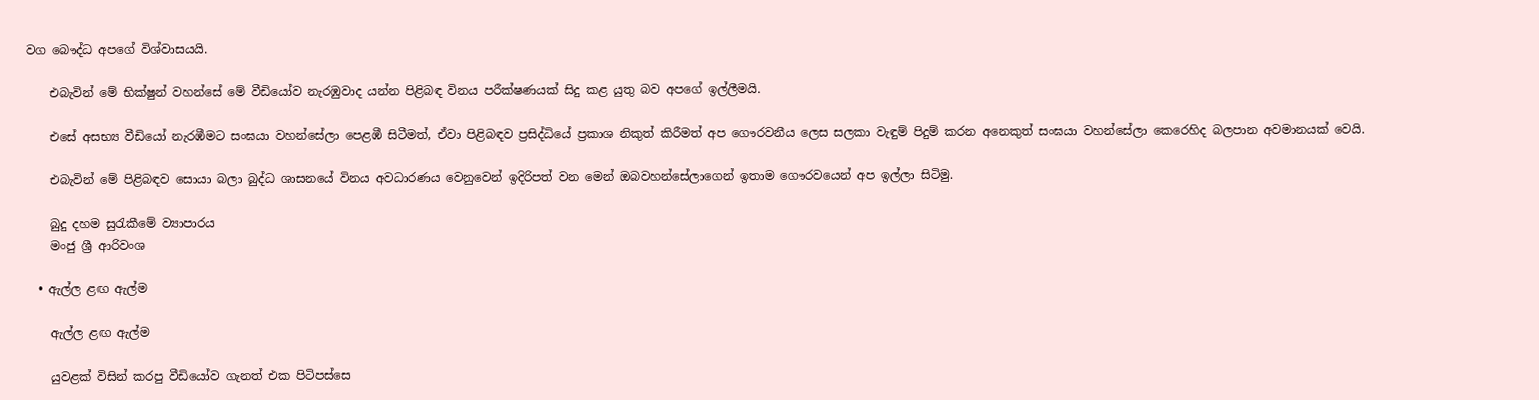වග බෞද්ධ අපගේ විශ්වාසයයි.

    එබැවින් මේ භික්ෂුන් වහන්සේ මේ වීඩියෝව නැරඹුවාද යන්න පිළිබඳ විනය පරීක්ෂණයක් සිදු කළ යුතු බව අපගේ ඉල්ලීමයි.

    එසේ අසභ්‍ය වීඩියෝ නැරඹීමට සංඝයා වහන්සේලා පෙළඹී සිටීමත්, ඒවා පිළිබඳව ප්‍රසිද්ධියේ ප්‍රකාශ නිකුත් කිරීමත් අප ගෞරවනීය ලෙස සලකා වැඳුම් පිදුම් කරන අනෙකුත් සංඝයා වහන්සේලා කෙරෙහිද බලපාන අවමානයක් වෙයි.

    එබැවින් මේ පිළිබඳව සොයා බලා බුද්ධ ශාසනයේ විනය අවධාරණය වෙනුවෙන් ඉදිරිපත් වන මෙන් ඔබවහන්සේලාගෙන් ඉතාම ගෞරවයෙන් අප ඉල්ලා සිටිමු.

    බුදු දහම සුරැකීමේ ව්‍යාපාරය
    මංජු ශ්‍රී ආරිවංශ

  • ඇල්ල ළඟ ඇල්ම

    ඇල්ල ළඟ ඇල්ම

    යුවළක් විසින් කරපු වීඩියෝව ගැනත් එක පිටිපස්සෙ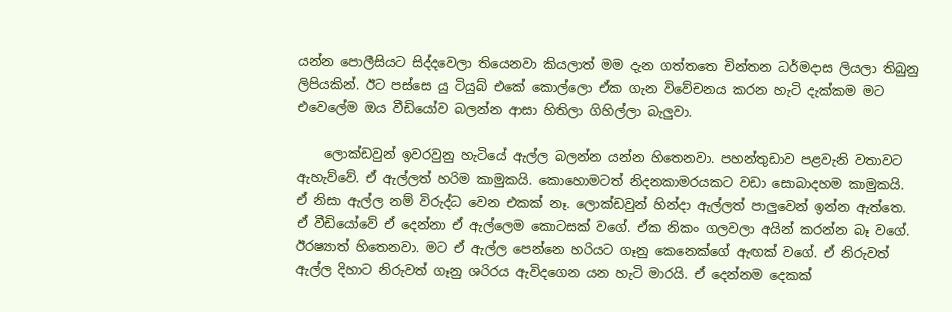යන්න පොලීසියට සිද්දවෙලා තියෙනවා කියලාත් මම දැන ගත්තතෙ චින්තන ධර්මදාස ලියලා තිබුනු ලිපියකින්. ඊට පස්සෙ යු ටියුබ් එකේ කොල්ලො ඒක ගැන විවේචනය කරන හැටි දැක්කම මට එවෙලේම ඔය වීඩියෝව බලන්න ආසා හිතිලා ගිහිල්ලා බැලුවා.

    ලොක්ඩවුන් ඉවරවුනු හැටියේ ඇල්ල බලන්න යන්න හිතෙනවා. පහන්තුඩාව පළවැනි වතාවට ඇහැව්වේ. ඒ ඇල්ලත් හරිම කාමුකයි. කොහොමටත් නිදනකාමරයකට වඩා සොබාදහම කාමුකයි. ඒ නිසා ඇල්ල නම් විරුද්ධ වෙන එකක් නෑ. ලොක්ඩවුන් හින්දා ඇල්ලත් පාලුවෙන් ඉන්න ඇත්තෙ. ඒ වීඩියෝවේ ඒ දෙන්නා ඒ ඇල්ලෙම කොටසක් වගේ. ඒක නිකං ගලවලා අයින් කරන්න බෑ වගේ. ඊරෂ්‍යාත් හිතෙනවා. මට ඒ ඇල්ල පෙන්නෙ හරියට ගෑනු කෙනෙක්ගේ ඇඟක් වගේ. ඒ නිරුවත් ඇල්ල දිහාට නිරුවත් ගෑනු ශරිරය ඇවිදගෙන යන හැටි මාරයි. ඒ දෙන්නම දෙකක්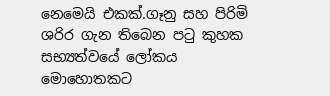නෙමෙයි එකක්.ගෑනු සහ පිරිමි ශරිර ගැන තිබෙන පටු කුහක සභ්‍යත්වයේ ලෝකය මොහොතකට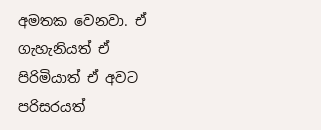අමතක වෙනවා. ඒ ගැහැනියත් ඒ පිරිමියාත් ඒ අවට පරිසරයත්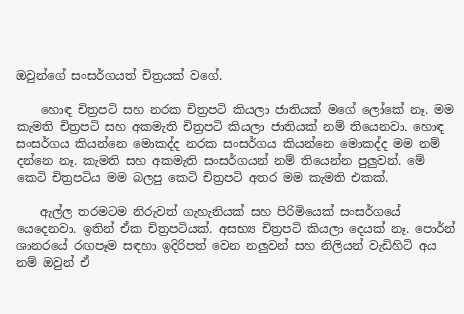ඔවුන්ගේ සංසර්ගයත් චිත්‍රයක් වගේ.

    හොඳ චිත්‍රපටි සහ නරක චිත්‍රපටි කියලා ජාතියක් මගේ ලෝකේ නෑ. මම කැමති චිත්‍රපටි සහ අකමැති චිත්‍රපටි කියලා ජාතියක් නම් තියෙනවා. හොඳ සංසර්ගය කියන්නෙ මොකද්ද නරක සංසර්ගය කියන්නෙ මොකද්ද මම නම් දන්නෙ නෑ. කැමති සහ අකමැති සංසර්ගයන් නම් තියෙන්න පුලුවන්. මේ කෙටි චිත්‍රපටිය මම බලපු කෙටි චිත්‍රපටි අතර මම කැමති එකක්.

    ඇල්ල තරමටම නිරුවත් ගැහැනියක් සහ පිරිමියෙක් සංසර්ගයේ යෙදෙනවා. ඉතින් ඒක චිත්‍රපටියක්. අසභ්‍ය චිත්‍රපටි කියලා දෙයක් නෑ. පොර්න් ශානරයේ රඟපෑම සඳහා ඉදිරිපත් වෙන නලුවන් සහ නිලියන් වැඩිහිටි අය නම් ඔවුන් ඒ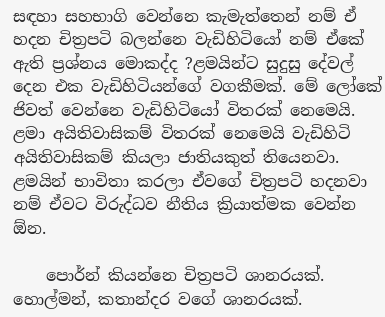සඳහා සහභාගි වෙන්නෙ කැමැත්තෙන් නම් ඒ හදන චිත්‍රපටි බලන්නෙ වැඩිහිටියෝ නම් ඒකේ ඇති ප්‍රශ්නය මොකද්ද ?ළමයින්ට සුදුසු දේවල් දෙන එක වැඩිහිටියන්ගේ වගකීමක්. මේ ලෝකේ ජිවත් වෙන්නෙ වැඩිහිටියෝ විතරක් නෙමෙයි. ළමා අයිතිවාසිකම් විතරක් නෙමෙයි වැඩිහිටි අයිතිවාසිකම් කියලා ජාතියකුත් තියෙනවා. ළමයින් භාවිතා කරලා ඒවගේ චිත්‍රපටි හදනවා නම් ඒවට විරුද්ධව නීතිය ක්‍රියාත්මක වෙන්න ඕන.

    පොර්න් කියන්නෙ චිත්‍රපටි ශානරයක්. හොල්මන්, කතාන්දර වගේ ශානරයක්.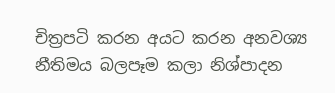චිත්‍රපටි කරන අයට කරන අනවශ්‍ය නීතිමය බලපෑම කලා නිශ්පාදන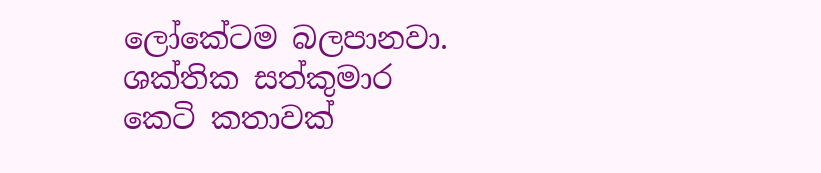ලෝකේටම බලපානවා. ශක්තික සත්කුමාර කෙටි කතාවක්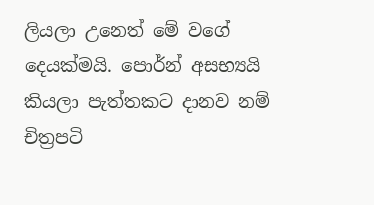ලියලා උනෙත් මේ වගේ දෙයක්මයි. පොර්න් අසභ්‍යයි කියලා පැත්තකට දානව නම් චිත්‍රපටි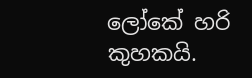ලෝකේ හරි කුහකයි.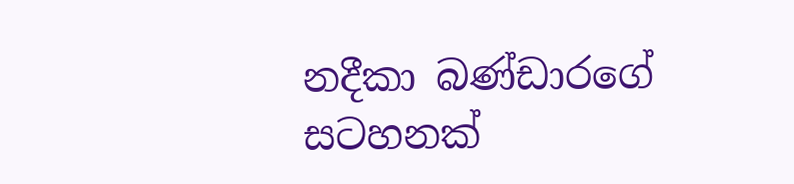නදීකා බණ්ඩාරගේ සටහනක්